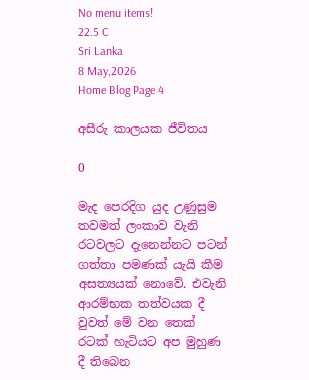No menu items!
22.5 C
Sri Lanka
8 May,2026
Home Blog Page 4

අසීරු කාලයක ජීවිතය

0

මැද පෙරදිග යුද උණුසුම තවමත් ලංකාව වැනි රටවලට දැනෙන්නට පටන් ගත්තා පමණක් යැයි කීම අසත්‍යයක් නොවේ. එවැනි ආරම්භක තත්වයක දී වුවත් මේ වන තෙක් රටක් හැටියට අප මුහුණ දී තිබෙන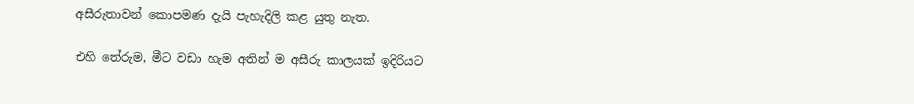අසීරුතාවන් කොපමණ දැයි පැහැදිලි කළ යුතු නැත.

එහි තේරුම, මීට වඩා හැම අතින් ම අසීරු කාලයක් ඉදිරියට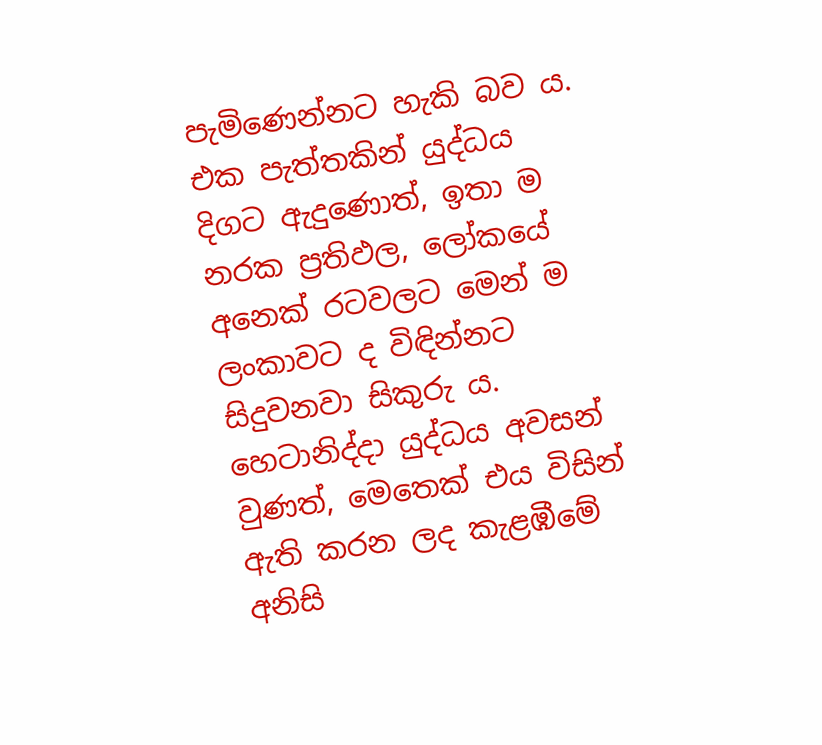පැමිණෙන්නට හැකි බව ය. එක පැත්තකින් යුද්ධය දිගට ඇදුණොත්, ඉතා ම නරක ප්‍රතිඵල, ලෝකයේ අනෙක් රටවලට මෙන් ම ලංකාවට ද විඳින්නට සිදුවනවා සිකුරු ය. හෙටානිද්දා යුද්ධය අවසන් වුණත්, මෙතෙක් එය විසින් ඇති කරන ලද කැළඹීමේ අනිසි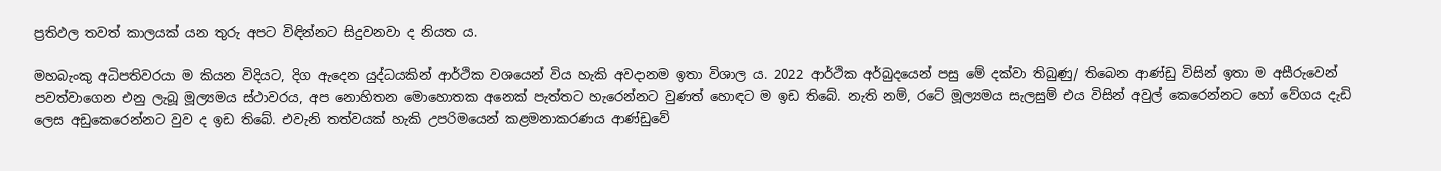ප්‍රතිඵල තවත් කාලයක් යන තුරු අපට විඳින්නට සිදුවනවා ද නියත ය.

මහබැංකු අධිපතිවරයා ම කියන විදියට, දිග ඇදෙන යුද්ධයකින් ආර්ථික වශයෙන් විය හැකි අවදානම ඉතා විශාල ය. 2022 ආර්ථික අර්බුදයෙන් පසු මේ දක්වා තිබුණු/ තිබෙන ආණ්ඩු විසින් ඉතා ම අසීරුවෙන් පවත්වාගෙන එනු ලැබූ මූල්‍යමය ස්ථාවරය, අප නොහිතන මොහොතක අනෙක් පැත්තට හැරෙන්නට වුණත් හොඳට ම ඉඩ තිබේ. නැති නම්, රටේ මූල්‍යමය සැලසුම් එය විසින් අවුල් කෙරෙන්නට හෝ වේගය දැඩි ලෙස අඩුකෙරෙන්නට වුව ද ඉඩ තිබේ. එවැනි තත්වයක් හැකි උපරිමයෙන් කළමනාකරණය ආණ්ඩුවේ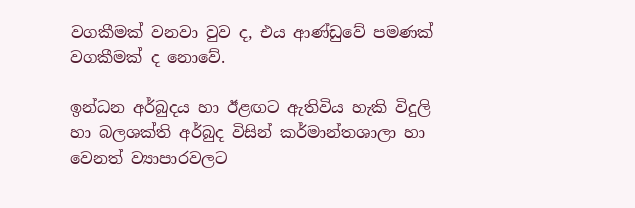වගකීමක් වනවා වුව ද, එය ආණ්ඩුවේ පමණක් වගකීමක් ද නොවේ.

ඉන්ධන අර්බුදය හා ඊළඟට ඇතිවිය හැකි විදුලි හා බලශක්ති අර්බුද විසින් කර්මාන්තශාලා හා වෙනත් ව්‍යාපාරවලට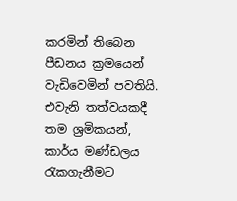කරමින් තිබෙන පීඩනය ක්‍රමයෙන් වැඩිවෙමින් පවතියි. එවැනි තත්වයකදී තම ශ්‍රමිකයන්, කාර්ය මණ්ඩලය රැකගැනීමට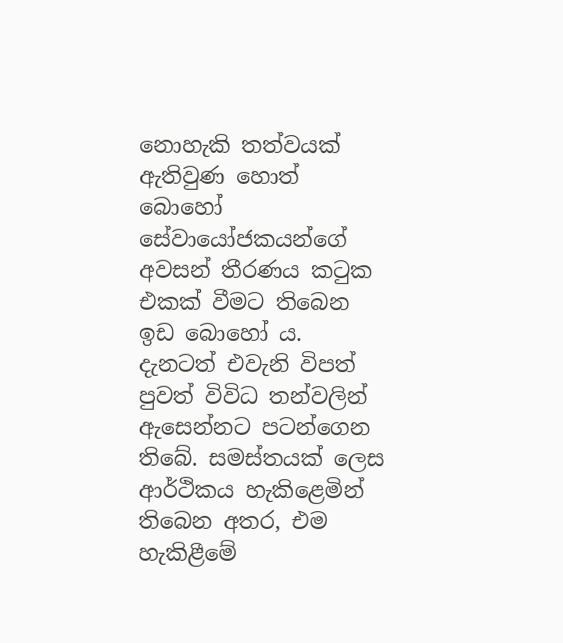නොහැකි තත්වයක් ඇතිවුණ හොත් බොහෝ සේවායෝජකයන්ගේ අවසන් තීරණය කටුක එකක් වීමට තිබෙන ඉඩ බොහෝ ය. දැනටත් එවැනි විපත් පුවත් විවිධ තන්වලින් ඇසෙන්නට පටන්ගෙන තිබේ. සමස්තයක් ලෙස ආර්ථිකය හැකිළෙමින් තිබෙන අතර, එම හැකිළීමේ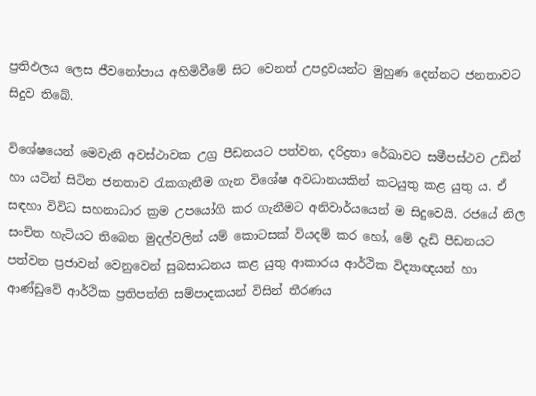ප්‍රතිඵලය ලෙස ජීවනෝපාය අහිමිවීමේ සිට වෙනත් උපද්‍රවයන්ට මුහුණ දෙන්නට ජනතාවට සිදුව තිබේ.

විශේෂයෙන් මෙවැනි අවස්ථාවක උග්‍ර පීඩනයට පත්වන, දරිද්‍රතා රේඛාවට සමීපස්ථව උඩින් හා යටින් සිටින ජනතාව රැකගැනීම ගැන විශේෂ අවධානයකින් කටයුතු කළ යුතු ය. ඒ සඳහා විවිධ සහනාධාර ක්‍රම උපයෝගි කර ගැනීමට අනිවාර්යයෙන් ම සිදුවෙයි. රජයේ නිල සංචිත හැටියට තිබෙන මුදල්වලින් යම් කොටසක් වියදම් කර හෝ, මේ දැඩි පීඩනයට පත්වන ප්‍රජාවන් වෙනුවෙන් සුබසාධනය කළ යුතු ආකාරය ආර්ථික විද්‍යාඥයන් හා ආණ්ඩුවේ ආර්ථික ප්‍රතිපත්ති සම්පාදකයන් විසින් තීරණය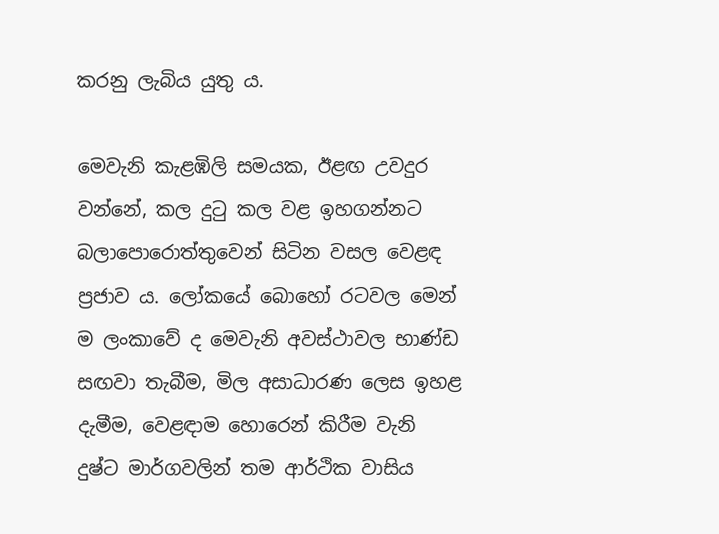කරනු ලැබිය යුතු ය.

මෙවැනි කැළඹිලි සමයක, ඊළඟ උවදුර වන්නේ, කල දුටු කල වළ ඉහගන්නට බලාපොරොත්තුවෙන් සිටින වසල වෙළඳ ප්‍රජාව ය. ලෝකයේ බොහෝ රටවල මෙන් ම ලංකාවේ ද මෙවැනි අවස්ථාවල භාණ්ඩ සඟවා තැබීම, මිල අසාධාරණ ලෙස ඉහළ දැමීම, වෙළඳාම හොරෙන් කිරීම වැනි දුෂ්ට මාර්ගවලින් තම ආර්ථික වාසිය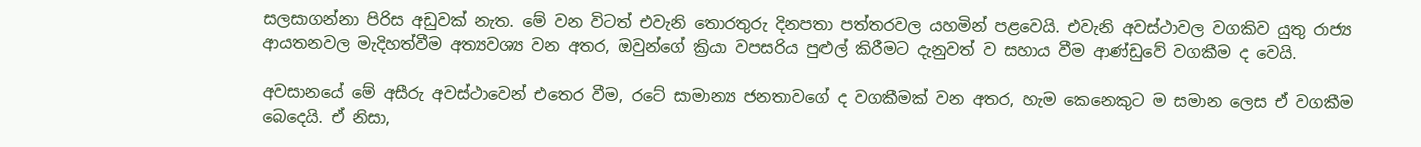සලසාගන්නා පිරිස අඩුවක් නැත. මේ වන විටත් එවැනි තොරතුරු දිනපතා පත්තරවල යහමින් පළවෙයි. එවැනි අවස්ථාවල වගකිව යුතු රාජ්‍ය ආයතනවල මැදිහත්වීම අත්‍යවශ්‍ය වන අතර, ඔවුන්ගේ ක්‍රියා වපසරිය පුළුල් කිරීමට දැනුවත් ව සහාය වීම ආණ්ඩුවේ වගකීම ද වෙයි.

අවසානයේ මේ අසීරු අවස්ථාවෙන් එතෙර වීම, රටේ සාමාන්‍ය ජනතාවගේ ද වගකීමක් වන අතර, හැම කෙනෙකුට ම සමාන ලෙස ඒ වගකීම බෙදෙයි. ඒ නිසා,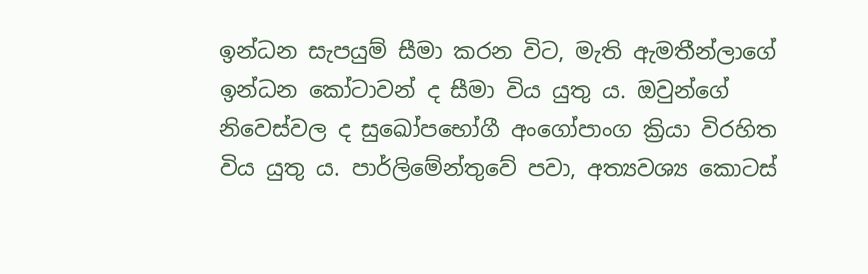ඉන්ධන සැපයුම් සීමා කරන විට, මැති ඇමතීන්ලාගේ ඉන්ධන කෝටාවන් ද සීමා විය යුතු ය. ඔවුන්ගේ නිවෙස්වල ද සුඛෝපභෝගී අංගෝපාංග ක්‍රියා විරහිත විය යුතු ය. පාර්ලිමේන්තුවේ පවා, අත්‍යවශ්‍ය කොටස්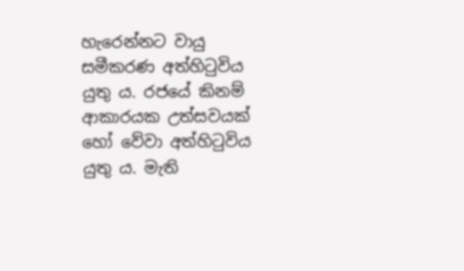හැරෙන්නට වායු සමීකරණ අත්හිටුවිය යුතු ය. රජයේ කිනම් ආකාරයක උත්සවයක් හෝ වේවා අත්හිටුවිය යුතු ය. මැති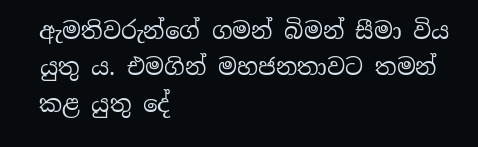ඇමතිවරුන්ගේ ගමන් බිමන් සීමා විය යුතු ය. එමගින් මහජනතාවට තමන් කළ යුතු දේ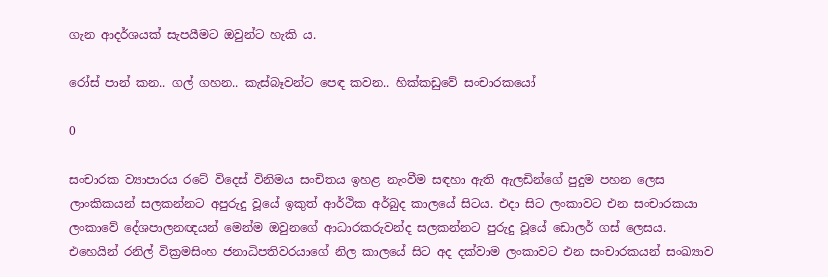ගැන ආදර්ශයක් සැපයීමට ඔවුන්ට හැකි ය.

රෝස් පාන් කන.. ගල් ගහන.. කැස්බෑවන්ට පෙඳ කවන.. හික්කඩුවේ සංචාරකයෝ

0

සංචාරක ව්‍යාපාරය රටේ විදෙස් විනිමය සංචිතය ඉහළ නැංවීම සඳහා ඇති ඇලඩින්ගේ පුදුම පහන ලෙස ලාංකිකයන් සලකන්නට අපුරුදු වූයේ ඉකුත් ආර්ථික අර්බුද කාලයේ සිටය. එදා සිට ලංකාවට එන සංචාරකයා ලංකාවේ දේශපාලනඥයන් මෙන්ම ඔවුනගේ ආධාරකරුවන්ද සලකන්නට පුරුදු වූයේ ඩොලර් ගස් ලෙසය. එහෙයින් රනිල් වික්‍රමසිංහ ජනාධිපතිවරයාගේ නිල කාලයේ සිට අද දක්වාම ලංකාවට එන සංචාරකයන් සංඛ්‍යාව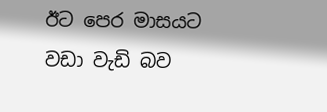ඊට පෙර මාසයට වඩා වැඩි බව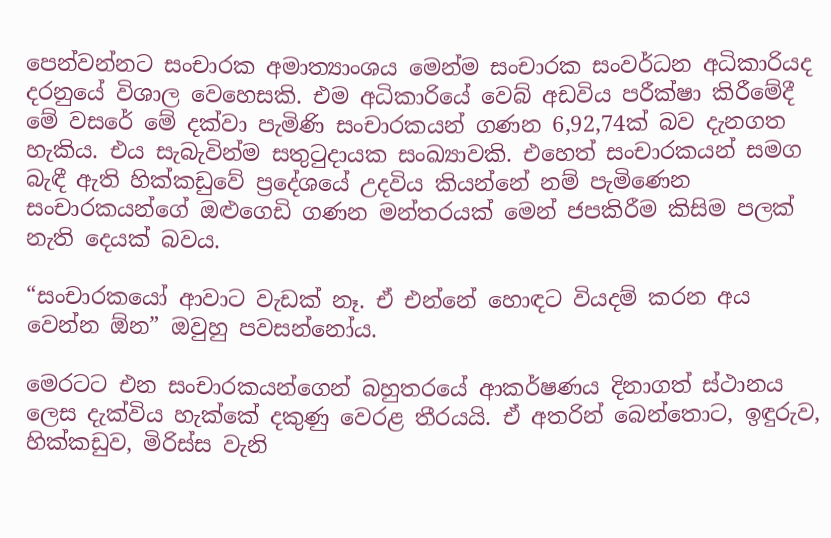පෙන්වන්නට සංචාරක අමාත්‍යාංශය මෙන්ම සංචාරක සංවර්ධන අධිකාරියද දරනුයේ විශාල වෙහෙසකි. එම අධිකාරියේ වෙබ් අඩවිය පරීක්ෂා කිරීමේදී මේ වසරේ මේ දක්වා පැමිණි සංචාරකයන් ගණන 6,92,74ක් බව දැනගත හැකිය. එය සැබැවින්ම සතුටුදායක සංඛ්‍යාවකි. එහෙත් සංචාරකයන් සමග බැඳී ඇති හික්කඩුවේ ප්‍රදේශයේ උදවිය කියන්නේ නම් පැමිණෙන සංචාරකයන්ගේ ඔළු‍ගෙඩි ගණන මන්තරයක් මෙන් ජපකිරීම කිසිම පලක් නැති දෙයක් බවය.

“සංචාරකයෝ ආවාට වැඩක් නෑ. ඒ එන්නේ හොඳට වියදම් කරන අය වෙන්න ඕන” ඔවුහු පවසන්නෝය.

මෙරටට එන සංචාරකයන්ගෙන් බහුතරයේ ආකර්ෂණය දිනාගත් ස්ථානය ලෙස දැක්විය හැක්කේ දකුණු වෙරළ තීරයයි. ඒ අතරින් බෙන්තොට, ඉඳුරුව, හික්කඩුව, මිරිස්ස වැනි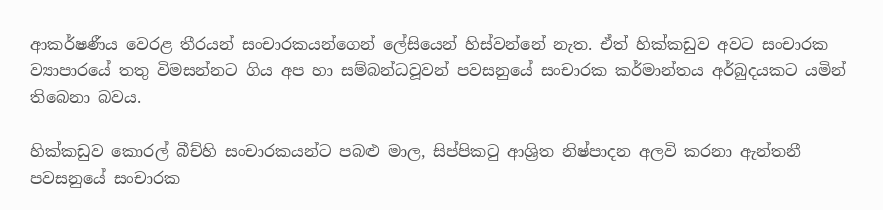ආකර්ෂණීය වෙරළ තීරයන් සංචාරකයන්ගෙන් ලේසියෙන් හිස්වන්නේ නැත. ඒත් හික්කඩුව අවට සංචාරක ව්‍යාපාරයේ තතු විමසන්නට ගිය අප හා සම්බන්ධවූවන් පවසනුයේ සංචාරක කර්මාන්තය අර්බුදයකට යමින් තිබෙනා බවය.

හික්කඩුව කොරල් බීච්හි සංචාරකයන්ට පබළු මාල, සිප්පිකටු ආශ්‍රිත නිෂ්පාදන අලවි කරනා ඇන්තනී පවසනුයේ සංචාරක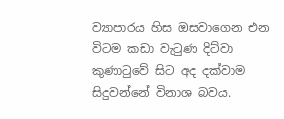ව්‍යාපාරය හිස ඔසවාගෙන එන විටම කඩා වැටුණ දිට්වා කුණාටුවේ සිට අද දක්වාම සිදුවන්නේ විනාශ බවය.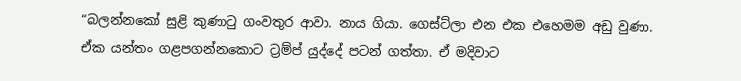“බලන්නකෝ සුළි කුණාටු ගංවතුර ආවා. නාය ගියා. ගෙස්ට්ලා එන එක එහෙමම අඩු වුණා. ඒක යන්තං ගළපගන්නකොට ට්‍රම්ප් යුද්දේ පටන් ගත්තා. ඒ මදිවාට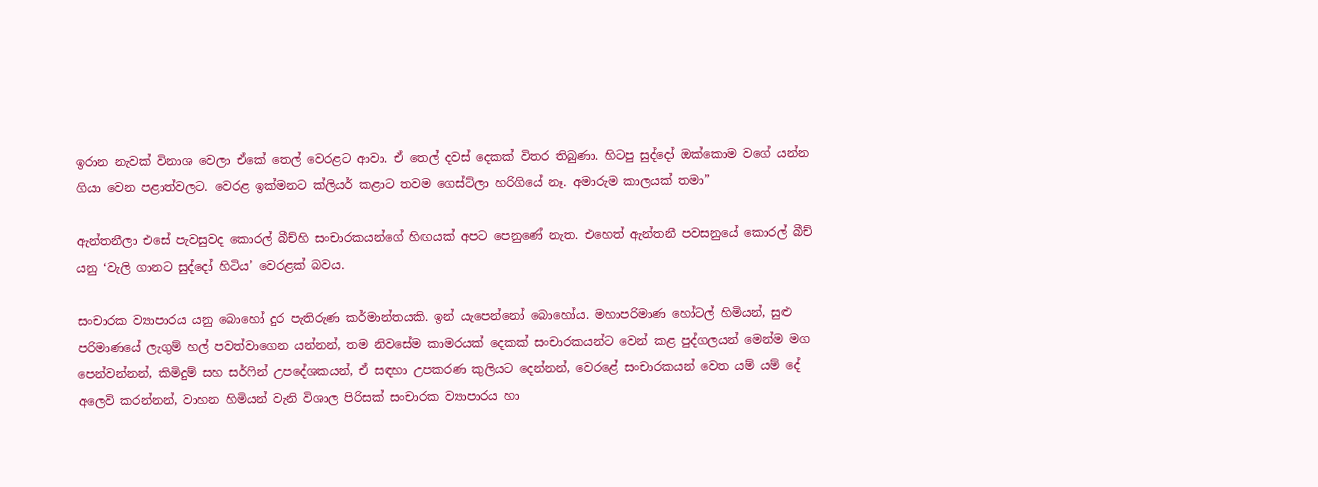ඉරාන නැවක් විනාශ වෙලා ඒකේ තෙල් වෙරළට ආවා. ඒ තෙල් දවස් දෙකක් විතර තිබුණා. හිටපු සුද්දෝ ඔක්කොම වගේ යන්න ගියා වෙන පළාත්වලට. වෙරළ ඉක්මනට ක්ලියර් කළාට තවම ගෙස්ට්ලා හරිගියේ නෑ. අමාරුම කාලයක් තමා”

ඇන්තනීලා එසේ පැවසුවද කොරල් බීච්හි සංචාරකයන්ගේ හිඟයක් අපට පෙනුණේ නැත. එහෙත් ඇන්තනී පවසනුයේ කොරල් බීච් යනු ‘වැලි ගානට සුද්දෝ හිටිය’ වෙරළක් බවය.

සංචාරක ව්‍යාපාරය යනු බොහෝ දුර පැතිරුණ කර්මාන්තයකි. ඉන් යැපෙන්නෝ බොහෝය. මහාපරිමාණ හෝටල් හිමියන්, සුළු පරිමාණයේ ලැගුම් හල් පවත්වාගෙන යන්නන්, තම නිවසේම කාමරයක් දෙකක් සංචාරකයන්ට වෙන් කළ පුද්ගලයන් මෙන්ම මග පෙන්වන්නන්, කිමිදුම් සහ සර්ෆින් උපදේශකයන්, ඒ සඳහා උපකරණ කුලියට දෙන්නන්, වෙරළේ සංචාරකයන් වෙත යම් යම් දේ අලෙවි කරන්නන්, වාහන හිමියන් වැනි විශාල පිරිසක් සංචාරක ව්‍යාපාරය හා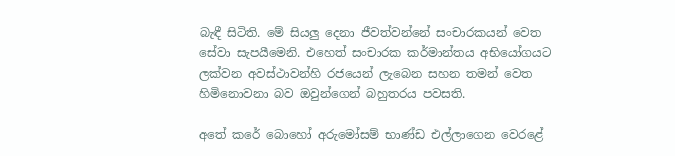බැඳී සිටිති. මේ සියලු දෙනා ජීවත්වන්නේ සංචාරකයන් වෙත සේවා සැපයීමෙනි. එහෙත් සංචාරක කර්මාන්තය අභියෝගයට ලක්වන අවස්ථාවන්හි රජයෙන් ලැබෙන සහන තමන් වෙත හිමිනොවනා බව ඔවුන්ගෙන් බහුතරය පවසති.

අතේ කරේ බොහෝ අරුමෝසම් භාණ්ඩ එල්ලාගෙන වෙරළේ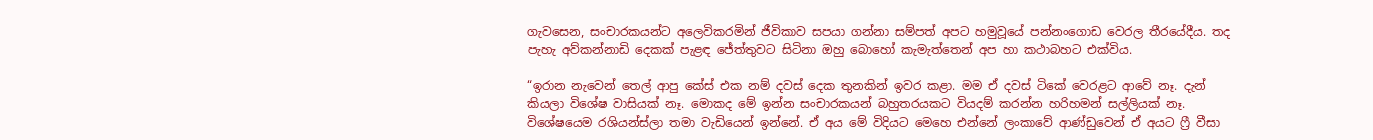ගැවසෙන, සංචාරකයන්ට අලෙවිකරමින් ජීවිකාව සපයා ගන්නා සම්පත් අපට හමුවූයේ පන්නංගොඩ වෙරල තීරයේදීය. තද පැහැ අව්කන්නාඩි දෙකක් පැළඳ ජේත්තුවට සිටිනා ඔහු බොහෝ කැමැත්තෙන් අප හා කථාබහට එක්විය.

“ඉරාන නැවෙන් තෙල් ආපු කේස් එක නම් දවස් දෙක තුනකින් ඉවර කළා. මම ඒ දවස් ටිකේ වෙරළට ආවේ නෑ. දැන් කියලා විශේෂ වාසියක් නෑ. මොකද මේ ඉන්න සංචාරකයන් බහුතරයකට වියදම් කරන්න හරිහමන් සල්ලියක් නෑ. විශේෂයෙම රශියන්ස්ලා තමා වැඩියෙන් ඉන්නේ. ඒ අය මේ විදියට මෙහෙ එන්නේ ලංකාවේ ආණ්ඩුවෙන් ඒ අයට ෆ්‍රී වීසා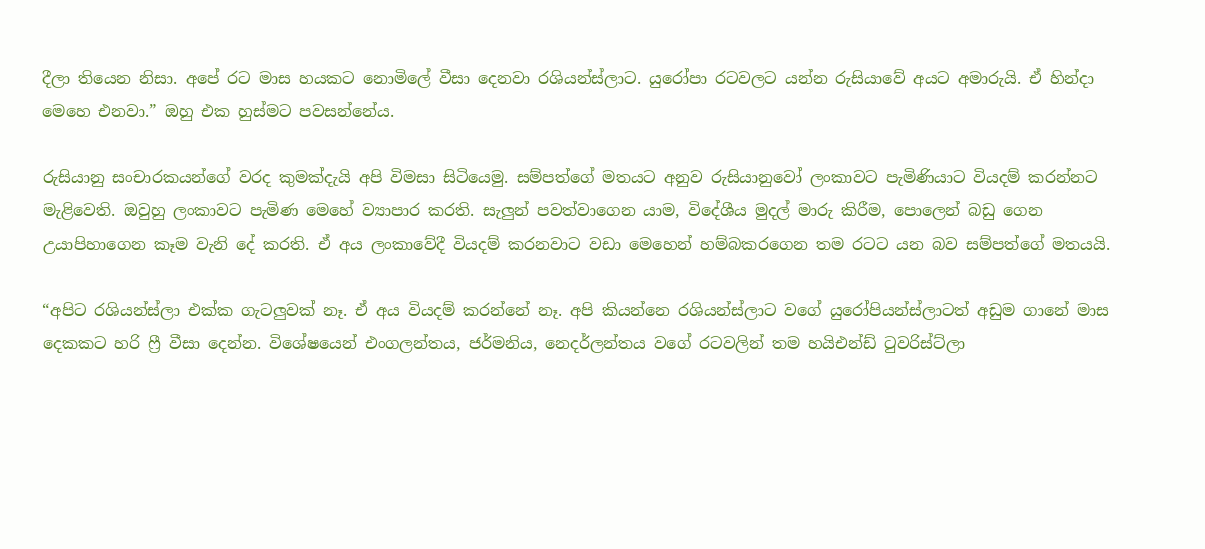දීලා තියෙන නිසා. අපේ රට මාස හයකට නොමිලේ වීසා දෙනවා රශියන්ස්ලාට. යුරෝපා රටවලට යන්න රුසියාවේ අයට අමාරුයි. ඒ හින්දා මෙහෙ එනවා.” ඔහු එක හුස්මට පවසන්නේය.

රුසියානු සංචාරකයන්ගේ වරද කුමක්දැයි අපි විමසා සිටියෙමු. සම්පත්ගේ මතයට අනුව රුසියානුවෝ ලංකාවට පැමිණියාට වියදම් කරන්නට මැළිවෙති. ඔවුහු ලංකාවට පැමිණ මෙහේ ව්‍යාපාර කරති. සැලු‍න් පවත්වාගෙන යාම, විදේශීය මුදල් මාරු කිරීම, පොලෙන් බඩු ගෙන උයාපිහාගෙන කෑම වැනි දේ කරති. ඒ අය ලංකාවේදී වියදම් කරනවාට වඩා මෙහෙන් හම්බකරගෙන තම රටට යන බව සම්පත්ගේ මතයයි.

“අපිට රශියන්ස්ලා එක්ක ගැටලුවක් නෑ. ඒ අය වියදම් කරන්නේ නෑ. අපි කියන්නෙ රශියන්ස්ලාට වගේ යුරෝපියන්ස්ලාටත් අඩුම ගානේ මාස දෙකකට හරි ෆ්‍රී වීසා දෙන්න. විශේෂයෙන් එංගලන්තය, ජර්මනිය, නෙදර්ලන්තය වගේ රටවලින් තම හයිඑන්ඩ් ටුවරිස්‍ට්ලා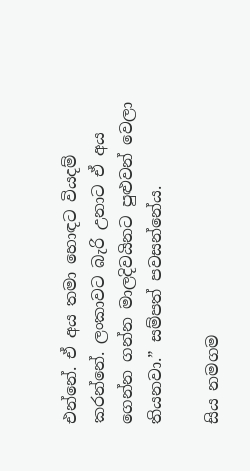එන්නේ. ඒ අය තමා හොඳට වියදම් කරන්නේ. ලංකාවට බැරි උනාට ඒ අය ගෙන්න ගන්න මාලදිවයිනට පුළුවන් වෙලා තියනවා.” සම්පත් පවසන්නේය.

සිය නමගම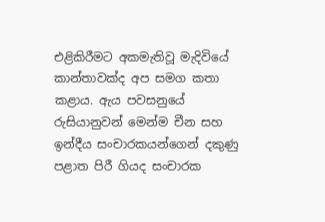එළිකිරීමට අකමැතිවූ මැදිවියේ කාන්තාවක්ද අප සමග කතා කළාය. ඇය පවසනුයේ රුසියානුවන් මෙන්ම චීන සහ ඉන්දීය සංචාරකයන්ගෙන් දකුණු පළාත පිරී ගියද සංචාරක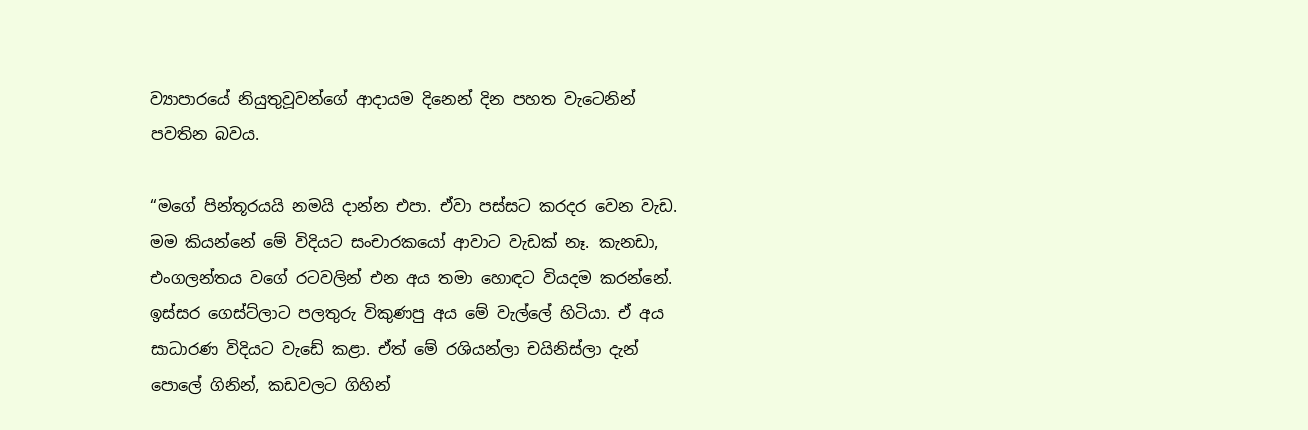ව්‍යාපාරයේ නියුතුවූවන්ගේ ආදායම දිනෙන් දින පහත වැටෙනින් පවතින බවය.

“මගේ පින්තූරයයි නමයි දාන්න එපා. ඒවා පස්සට කරදර වෙන වැඩ. මම කියන්නේ මේ විදියට සංචාරකයෝ ආවාට වැඩක් නෑ. කැනඩා, එංගලන්තය වගේ රටවලින් එන අය තමා හොඳට වියදම කරන්නේ. ඉස්සර ගෙස්ට්ලාට පලතුරු විකුණපු අය මේ වැල්ලේ හිටියා. ඒ අය සාධාරණ විදියට වැඩේ කළා. ඒත් මේ රශියන්ලා චයිනිස්ලා දැන් පොලේ ගිනින්, කඩවලට ගිහින්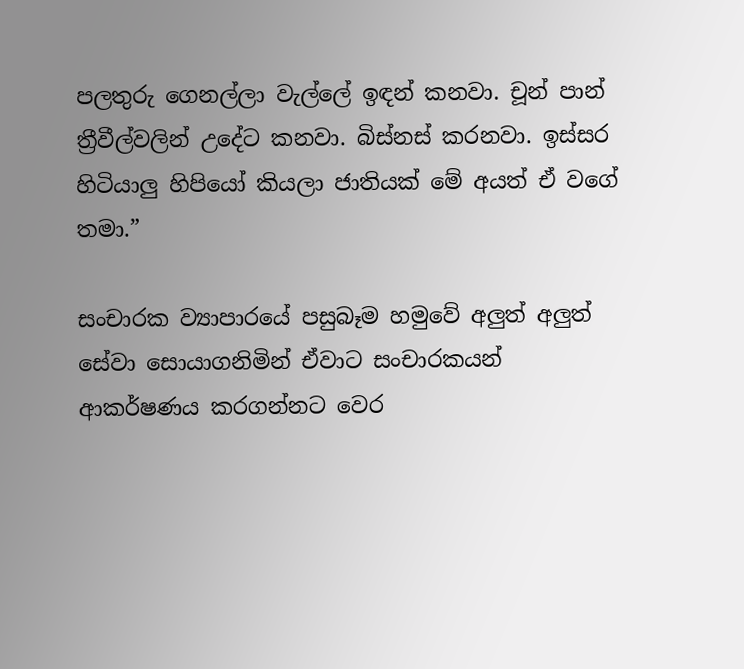පලතුරු ගෙනල්ලා වැල්ලේ ඉඳන් කනවා. චූන් පාන් ත්‍රීවීල්වලින් උදේට කනවා. බිස්නස් කරනවා. ඉස්සර හිටියාලු‍ හිපියෝ කියලා ජාතියක් මේ අයත් ඒ වගේ තමා.”

සංචාරක ව්‍යාපාරයේ පසුබෑම හමුවේ අලුත් අලුත් සේවා සොයාගනිමින් ඒවාට සංචාරකයන් ආකර්ෂණය කරගන්නට වෙර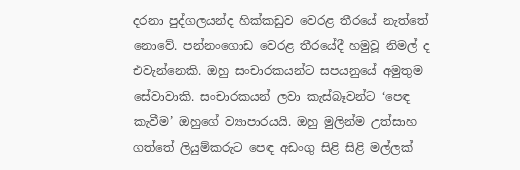දරනා පුද්ගලයන්ද හික්කඩුව වෙරළ තීරයේ නැත්තේ නොවේ. පන්නංගොඩ වෙරළ තීරයේදී හමුවූ නිමල් ද එවැන්නෙකි. ඔහු සංචාරකයන්ට සපයනුයේ අමුතුම සේවාවාකි. සංචාරකයන් ලවා කැස්බෑවන්ට ‘පෙඳ කැවීම’ ඔහුගේ ව්‍යාපාරයයි. ඔහු මුලින්ම උත්සාහ ගත්තේ ලියුම්කරුට පෙඳ අඩංගු සිළි සිළි මල්ලක්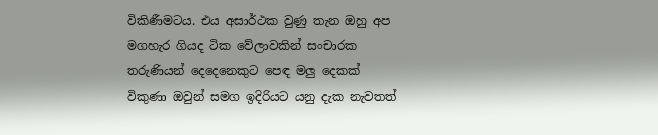විකිණීමටය. එය අසාර්ථක වුණු තැන ඔහු අප මගහැර ගියද ටික වේලාවකින් සංචාරක තරුණියන් දෙදෙනෙකුට පෙඳ මලු දෙකක් විකුණා ඔවුන් සමග ඉදිරියට යනු දැක නැවතත්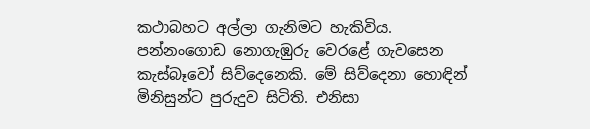කථාබහට අල්ලා ගැනිමට හැකිවිය. පන්නංගොඩ නොගැඹුරු වෙරළේ ගැවසෙන කැස්බෑවෝ සිව්දෙනෙකි. මේ සිව්දෙනා හොඳින් මිනිසුන්ට පුරුදුව සිටිති. එනිසා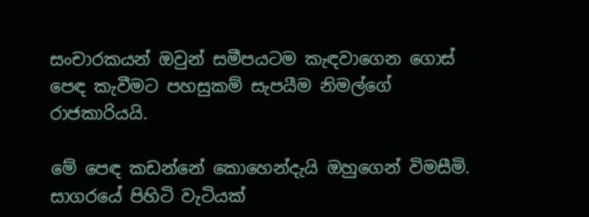සංචාරකයන් ඔවුන් සමීපයටම කැඳවාගෙන ගොස් පෙඳ කැවීමට පහසුකම් සැපයීම නිමල්ගේ රාජකාරියයි.

මේ පෙඳ කඩන්නේ කොහෙන්දැයි ඔහුගෙන් විමසීමි. සාගරයේ පිහිටි වැටියක්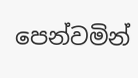පෙන්වමින්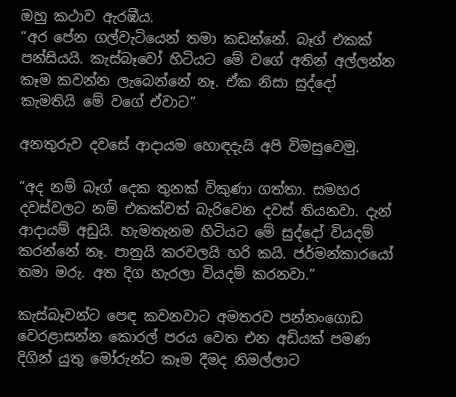ඔහු කථාව ඇරඹීය.
“අර පේන ගල්වැටියෙන් තමා කඩන්නේ. බෑග් එකක් පන්සියයි. කැස්බෑවෝ හිටියට මේ වගේ අතින් අල්ලන්න කෑම කවන්න ලැබෙන්නේ නෑ. ඒක නිසා සුද්දෝ කැමතියි මේ වගේ ඒවාට”

අනතුරුව දවසේ ආදායම හොඳදැයි අපි විමසුවෙමු.

“අද නම් බෑග් දෙක තුනක් විකුණා ගත්තා. සමහර දවස්වලට නම් එකක්වත් බැරිවෙන දවස් තියනවා. දැන් ආදායම් අඩුයි. හැමතැනම හිටියට මේ සුද්දෝ වියදම් කරන්නේ නෑ. පානුයි කරවලයි හරි කයි. ජර්මන්කාරයෝ තමා මරු. අත දිග හැරලා වියදම් කරනවා.”

කැස්බෑවන්ට පෙඳ කවනවාට අමතරව පන්නංගොඩ වෙරළාසන්න කොරල් පරය වෙත එන අඩි‍යක් පමණ දිගින් යුතු මෝරුන්ට කෑම දීමද නිමල්ලාට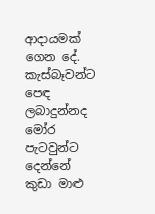ආදායමක් ගෙන දේ. කැස්බෑවන්ට පෙඳ ලබාදුන්නද මෝර පැටවුන්ට දෙන්නේ කුඩා මාළු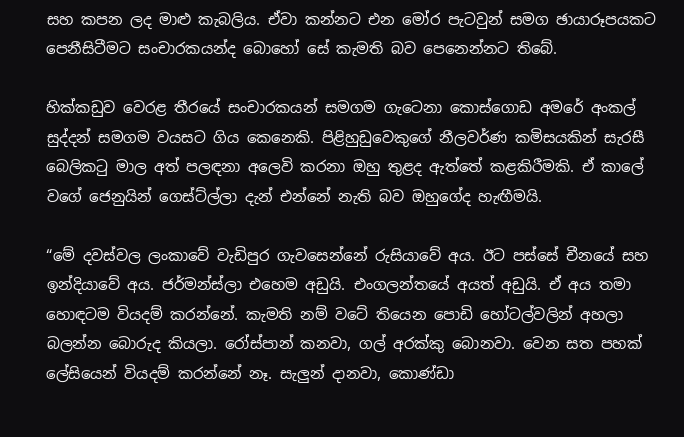සහ කපන ලද මාළු කැබලිය. ඒවා කන්නට එන මෝර පැටවුන් සමග ඡායාරූපයකට පෙනීසිටීමට සංචාරකයන්ද බොහෝ සේ කැමති බව පෙනෙන්නට තිබේ.

හික්කඩුව වෙරළ තීරයේ සංචාරකයන් සමගම ගැටෙනා කොස්ගොඩ අමරේ අංකල් සුද්දන් සමගම වයසට ගිය කෙනෙකි. පිළිහුඩුවෙකුගේ නීලවර්ණ කමිසයකින් සැරසී බෙලිකටු මාල අත් පලඳනා අලෙවි කරනා ඔහු තුළද ඇත්තේ කළකිරීමකි. ඒ කාලේ වගේ ජෙනුයින් ගෙස්ට්ල්ලා දැන් එන්නේ නැති බව ඔහුගේද හැඟීමයි.

“මේ දවස්වල ලංකාවේ වැඩිපුර ගැවසෙන්නේ රුසියාවේ අය. ඊට පස්සේ චීනයේ සහ ඉන්දියාවේ අය. ජර්මන්ස්ලා එහෙම අඩුයි. එංගලන්තයේ අයත් අඩුයි. ඒ අය තමා හොඳටම වියදම් කරන්නේ. කැමති නම් වටේ තියෙන පොඩි හෝටල්වලින් අහලා බලන්න බොරුද කියලා. රෝස්පාන් කනවා, ගල් අරක්කු බොනවා. වෙන සත පහක් ලේසියෙන් වියදම් කරන්නේ නෑ. සැලු‍න් දානවා, කොණ්ඩා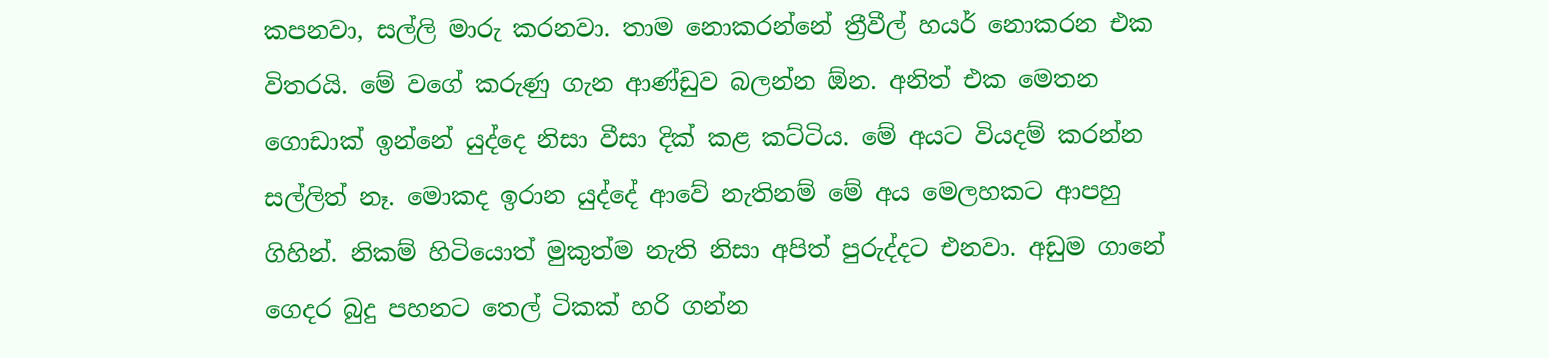කපනවා, සල්ලි මාරු කරනවා. තාම නොකරන්නේ ත්‍රීවීල් හයර් නොකරන එක විතරයි. මේ වගේ කරුණු ගැන ආණ්ඩුව බලන්න ඕන. අනිත් එක මෙතන ගොඩාක් ඉන්නේ යුද්දෙ නිසා වීසා දික් කළ කට්ටිය. මේ අයට වියදම් කරන්න සල්ලිත් නෑ. මොකද ඉරාන යුද්දේ ආවේ නැතිනම් මේ අය මෙලහකට ආපහු ගිහින්. නිකම් හිටියොත් මුකුත්ම නැති නිසා අපිත් පුරුද්දට එනවා. අඩුම ගානේ ගෙදර බුදු පහනට තෙල් ටිකක් හරි ගන්න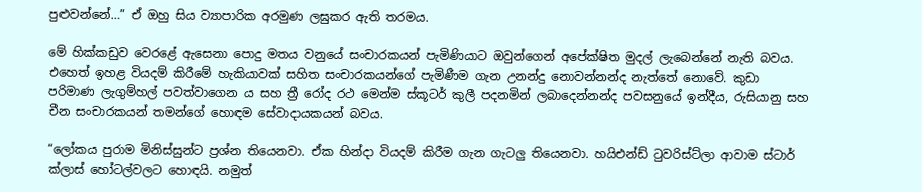පුළුවන්නේ…” ඒ ඔහු සිය ව්‍යාපාරික අරමුණ ලඝුකර ඇති තරමය.

මේ හික්කඩුව වෙරළේ ඇසෙනා පොදු මතය වනුයේ සංචාරකයන් පැමිණියාට ඔවුන්ගෙන් අපේක්ෂිත මුදල් ලැබෙන්නේ නැති බවය. එහෙත් ඉහළ වියදම් කිරීමේ හැකියාවක් සහිත සංචාරකයන්ගේ පැමිණීම ගැන උනන්දු නොවන්නන්ද නැත්තේ නොවේ. කුඩා පරිමාණ ලැගුම්හල් පවත්වාගෙන ය සහ ත්‍රී රෝද රථ මෙන්ම ස්කූටර් කුලී පදනමින් ලබාදෙන්නන්ද පවසනුයේ ඉන්දීය, රුසියානු සහ චීන සංචාරකයන් තමන්ගේ හොඳම සේවාදායකයන් බවය.

“ලෝකය පුරාම මිනිස්සුන්ට ප්‍රශ්න තියෙනවා. ඒක හින්දා වියදම් කිරීම ගැන ගැටලු තියෙනවා. හයිඑන්ඩ් ටුවරිස්ට්ලා ආවාම ස්ටාර් ක්ලාස් හෝටල්වලට හොඳයි. නමුත්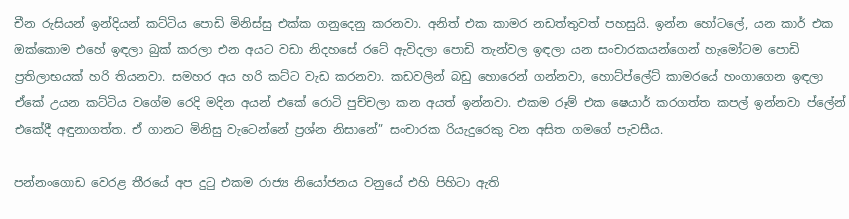චීන රුසියන් ඉන්දියන් කට්ටිය පොඩි මිනිස්සු එක්ක ගනුදෙනු කරනවා. අනිත් එක කාමර නඩත්තුවත් පහසුයි. ඉන්න හෝටලේ, යන කාර් එක ඔක්කොම එහේ ඉඳලා බුක් කරලා එන අයට වඩා නිදහසේ රටේ ඇවිදලා පොඩි තැන්වල ඉඳලා යන සංචාරකයන්ගෙන් හැමෝටම පොඩි ප්‍රතිලාභයක් හරි තියනවා. සමහර අය හරි කට්ට වැඩ කරනවා. කඩවලින් බඩු හොරෙන් ගන්නවා, හොට්ප්ලේට් කාමරයේ හංගාගෙන ඉඳලා ඒකේ උයන කට්ටිය වගේම රෙදි මදින අයන් එකේ රොටි පුච්චලා කන අයත් ඉන්නවා. එකම රූම් එක ෂෙයාර් කරගත්ත කපල් ඉන්නවා ප්ලේන් එකේදී අඳුනාගත්ත. ඒ ගානට මිනිසු වැටෙන්නේ ප්‍රශ්න නිසානේ” සංචාරක රියැදුරෙකු වන අසිත ගමගේ පැවසීය.

පන්නංගොඩ වෙරළ තීරයේ අප දුටු එකම රාජ්‍ය නියෝජනය වනුයේ එහි පිහිටා ඇති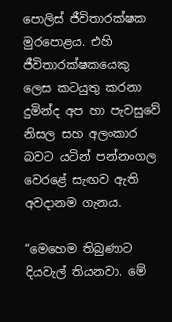පොලිස් ජීවිතාරක්ෂක මුරපොළය. එහි ජීවිතාරක්ෂකයෙකු ලෙස කටයුතු කරනා දුමින්ද අප හා පැවසුවේ නිසල සහ අලංකාර බවට යටින් පන්නංගල වෙරළේ සැඟව ඇති අවදානම ගැනය.

“මෙහෙම තිබුණාට දියවැල් තියනවා. මේ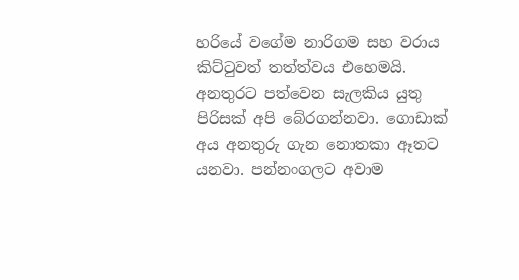හරියේ වගේම නාරිගම සහ වරාය කිට්ටුවත් තත්ත්වය එහෙමයි. අනතුරට පත්වෙන සැලකිය යුතු පිරිසක් අපි බේරගන්නවා. ගොඩාක් අය අනතුරු ගැන නොතකා ඈතට යනවා. පන්නංගලට අවාම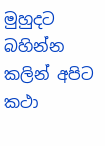මුහුදට බහින්න කලින් අපිට කථා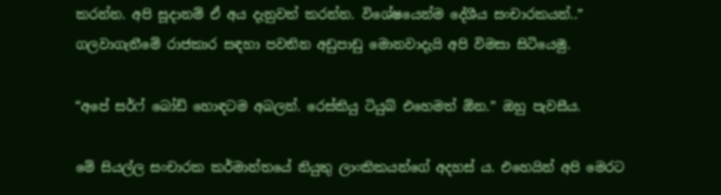කරන්න. අපි සූදානම් ඒ අය දැනුවත් කරන්න. විශේෂයෙන්ම දේශීය සංචාරකයන්..”
ගලවාගැනීමේ රාජකාර සඳහා පවතින අඩුපාඩු මොනවාදැයි අපි විමසා සිටියෙමු.

“අපේ සර්ෆ් බෝඩ් හොඳටම අබලන්. රෙස්කියු ටියුබ් එහෙමත් ඕන.” ඔහු පැවසීය.

මේ සියල්ල සංචාරක කර්මාන්තයේ නියුතු ලාංකිකයන්ගේ අදහස් ය. එහෙයින් අපි මෙරට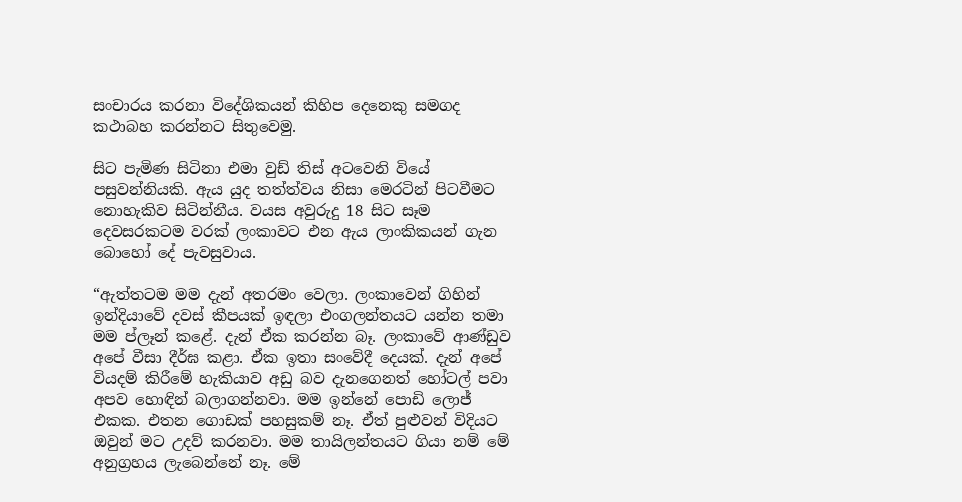සංචාරය කරනා විදේශිකයන් කිහිප දෙනෙකු සමගද කථාබහ කරන්නට සිතුවෙමු.

සිට පැමිණ සිටිනා එමා වුඩ් තිස් අටවෙනි වියේ පසුවන්නියකි. ඇය යුද තත්ත්වය නිසා මෙරටින් පිටවීමට නොහැකිව සිටින්නීය. වයස අවුරුදු 18 සිට සෑම දෙවසරකටම වරක් ලංකාවට එන ඇය ලාංකිකයන් ගැන බොහෝ දේ පැවසුවාය.

“ඇත්තටම මම දැන් අතරමං වෙලා. ලංකාවෙන් ගිහින් ඉන්දියාවේ දවස් කීපයක් ඉඳලා එංගලන්තයට යන්න තමා මම ප්ලෑන් කළේ. දැන් ඒක කරන්න බෑ. ලංකාවේ ආණ්ඩුව අපේ වීසා දීර්ඝ කළා. ඒක ඉතා සංවේදී දෙයක්. දැන් අපේ වියදම් කිරීමේ හැකියාව අඩු බව දැනගෙනත් හෝටල් පවා අපව හොඳින් බලාගන්නවා. මම ඉන්නේ පොඩි ලොජ් එකක. එතන ගොඩක් පහසුකම් නෑ. ඒත් පුළුවන් විදියට ඔවුන් මට උදව් කරනවා. මම තායිලන්තයට ගියා නම් මේ අනුග්‍රහය ලැබෙන්නේ නෑ. මේ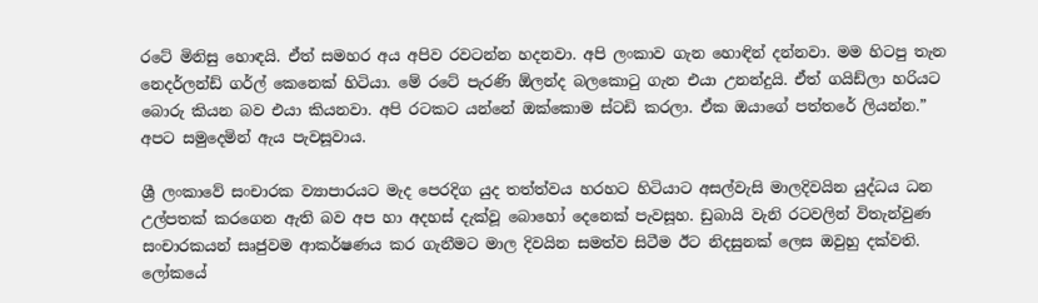රටේ මිනිසු හොඳයි. ඒත් සමහර අය අපිව රවටන්න හදනවා. අපි ලංකාව ගැන හොඳින් දන්නවා. මම හිටපු තැන නෙදර්ලන්ඩ් ගර්ල් කෙනෙක් හිටියා. මේ රටේ පැරණි ඕලන්ද බලකොටු ගැන එයා උනන්දුයි. ඒත් ගයිඩ්ලා හරියට බොරු කියන බව එයා කියනවා. අපි රටකට යන්නේ ඔක්කොම ස්ටඩි කරලා. ඒක ඔයාගේ පත්තරේ ලියන්න.” අපට සමුදෙමින් ඇය පැවසූවාය.

ශ්‍රී ලංකාවේ සංචාරක ව්‍යාපාරයට මැද පෙරදිග යුද තත්ත්වය හරහට හිටියාට අසල්වැසි මාලදිවයින යුද්ධය ධන උල්පතක් කරගෙන ඇති බව අප හා අදහස් දැක්වූ බොහෝ දෙනෙක් පැවසූහ. ඩුබායි වැනි රටවලින් විතැන්වුණ සංචාරකයන් සෘජුවම ආකර්ෂණය කර ගැනීමට මාල දිවයින සමත්ව සිටීම ඊට නිදසුනක් ලෙස ඔවුහු දක්වති. ලෝකයේ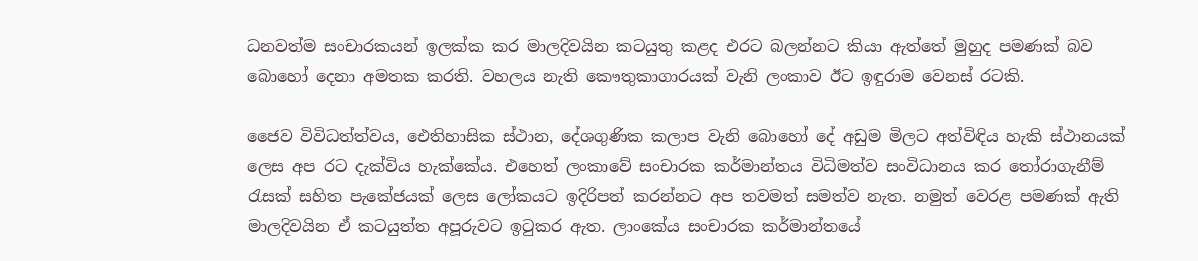ධනවත්ම සංචාරකයන් ඉලක්ක කර මාලදිවයින කටයුතු කළද එරට බලන්නට කියා ඇත්තේ මුහුද පමණක් බව බොහෝ දෙනා අමතක කරති. වහලය නැති කෞතුකාගාරයක් වැනි ලංකාව ඊට ඉඳුරාම වෙනස් රටකි.

ජෛව විවිධත්ත්වය, ඓතිහාසික ස්ථාන, දේශගුණික කලාප වැනි බොහෝ දේ අඩුම මිලට අත්විඳිය හැකි ස්ථානයක් ලෙස අප රට දැක්විය හැක්කේය. එහෙත් ලංකාවේ සංචාරක කර්මාන්තය විධිමත්ව සංවිධානය කර තෝරාගැනීම් රැසක් සහිත පැකේජයක් ලෙස ලෝකයට ඉදිරිපත් කරන්නට අප තවමත් සමත්ව නැත. නමුත් වෙරළ පමණක් ඇති මාලදිවයින ඒ කටයුත්ත අපූරුවට ඉටුකර ඇත. ලාංකේය සංචාරක කර්මාන්තයේ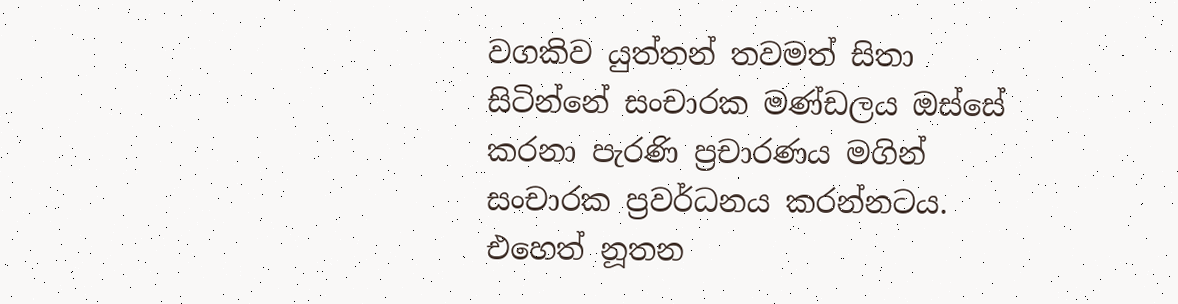වගකිව යුත්තන් තවමත් සිතා සිටින්නේ සංචාරක මණ්ඩලය ඔස්සේ කරනා පැරණි ප්‍රචාරණය මගින් සංචාරක ප්‍රවර්ධනය කරන්නටය. එහෙත් නූතන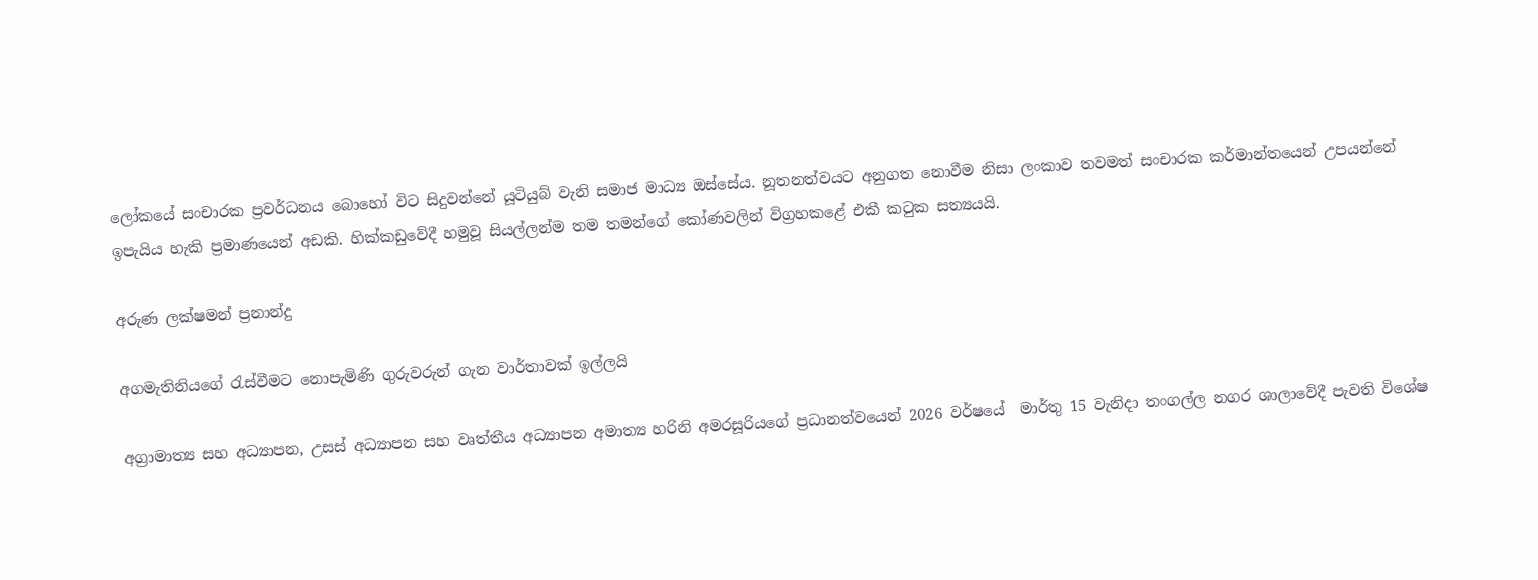ලෝකයේ සංචාරක ප්‍රවර්ධනය බොහෝ විට සිදුවන්නේ යූටියුබ් වැනි සමාජ මාධ්‍ය ඔස්සේය. නූතනත්වයට අනුගත නොවීම නිසා ලංකාව තවමත් සංචාරක කර්මාන්තයෙන් උපයන්නේ ඉපැයිය හැකි ප්‍රමාණයෙන් අඩකි. හික්කඩුවේදී හමුවූ සියල්ලන්ම තම තමන්ගේ කෝණවලින් විග්‍රහකළේ එකී කටුක සත්‍යයයි.

අරුණ ලක්ෂමන් ප්‍රනාන්දු

අගමැතිනියගේ රැස්වීමට නොපැමිණි ගුරුවරුන් ගැන වාර්තාවක් ඉල්ලයි

අග්‍රාමාත්‍ය සහ අධ්‍යාපන, උසස් අධ්‍යාපන සහ වෘත්තීය අධ්‍යාපන අමාත්‍ය හරිනි අමරසූරියගේ ප්‍රධානත්වයෙන් 2026 වර්ෂයේ  මාර්තු 15 වැනිදා තංගල්ල නගර ශාලාවේදී පැවති විශේෂ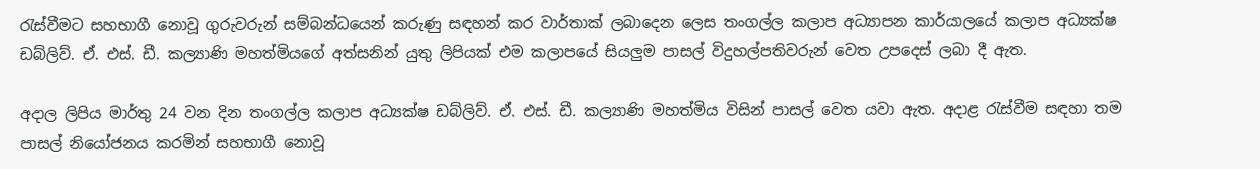රැස්වීමට සහභාගී නොවූ ගුරුවරුන් සම්බන්ධයෙන් කරුණු සඳහන් කර වාර්තාක් ලබාදෙන ලෙස තංගල්ල කලාප අධ්‍යාපන කාර්යාලයේ කලාප අධ්‍යක්ෂ ඩබ්ලිව්. ඒ. එස්. ඩී. කල්‍යාණි මහත්මියගේ අත්සනින් යුතු ලිපියක් එම කලාපයේ සියලුම පාසල් විදුහල්පතිවරුන් වෙත උපදෙස් ලබා දී ඇත.

අදාල ලිපිය මාර්තු 24 වන දින තංගල්ල කලාප අධ්‍යක්ෂ ඩබ්ලිව්. ඒ. එස්. ඩී. කල්‍යාණි මහත්මිය විසින් පාසල් වෙත යවා ඇත. අදාළ රැස්වීම සඳහා තම පාසල් නියෝජනය කරමින් සහභාගී නොවූ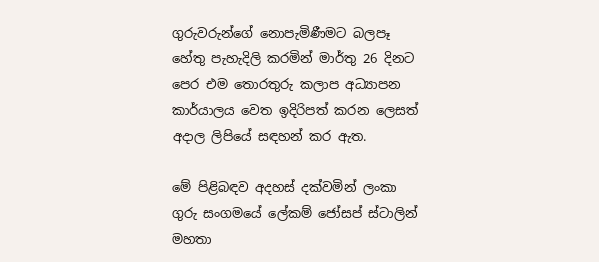ගුරුවරුන්ගේ නොපැමිණීමට බලපෑ හේතු පැහැදිලි කරමින් මාර්තු 26 දිනට පෙර එම තොරතුරු කලාප අධ්‍යාපන කාර්යාලය වෙත ඉදිරිපත් කරන ලෙසත් අදාල ලිපියේ සඳහන් කර ඇත.

මේ පිළිබඳව අදහස් දක්වමින් ලංකා ගුරු සංගමයේ ලේකම් ජෝසප් ස්ටාලින් මහතා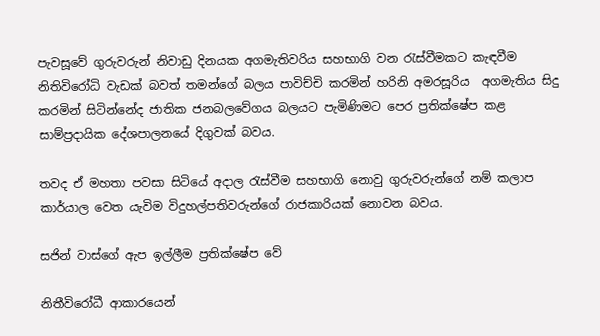පැවසූවේ ගුරුවරුන් නිවාඩු දිනයක අගමැතිවරිය සහභාගි වන රැස්වීමකට කැඳවීම නිතිවිරෝධි වැඩක් බවත් තමන්ගේ බලය පාවිච්චි කරමින් හරිනි අමරසූරිය  අගමැතිය සිදු කරමින් සිටින්නේද ජාතික ජනබලවේගය බලයට පැමිණිමට පෙර ප්‍රතික්ෂේප කළ සාම්ප්‍රදායික දේශපාලනයේ දිගුවක් බවය.

තවද ඒ මහතා පවසා සිටියේ අදාල රැස්වීම සහභාගි නොවු ගුරුවරුන්ගේ නම් කලාප කාර්යාල වෙත යැවිම විදුහල්පතිවරුන්ගේ රාජකාරියක් නොවන බවය.

සජින් වාස්ගේ ඇප ඉල්ලීම ප්‍රතික්ෂේප වේ

නිතීවිරෝධී ආකාරයෙන්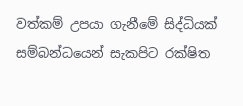වත්කම් උපයා ගැනීමේ සිද්ධියක් සම්බන්ධයෙන් සැකපිට රක්ෂිත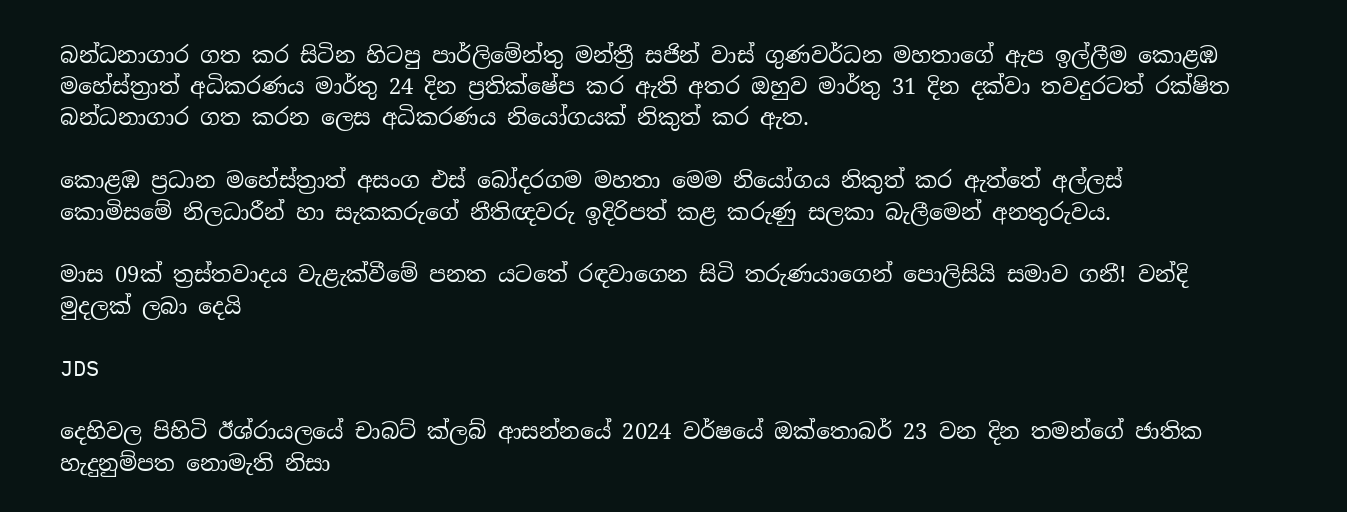බන්ධනාගාර ගත කර සිටින හිටපු පාර්ලිමේන්තු මන්ත්‍රී සජින් වාස් ගුණවර්ධන මහතාගේ ඇප ඉල්ලීම කොළඹ මහේස්ත්‍රාත් අධිකරණය මාර්තු 24 දින ප්‍රතික්ෂේප කර ඇති අතර ඔහුව මාර්තු 31 දින දක්වා තවදුරටත් රක්ෂිත බන්ධනාගාර ගත කරන ලෙස අධිකරණය නියෝගයක් නිකුත් කර ඇත.

කොළඹ ප්‍රධාන මහේස්ත්‍රාත් අසංග එස් බෝදරගම මහතා මෙම නියෝගය නිකුත් කර ඇත්තේ අල්ලස් කොමිසමේ නිලධාරීන් හා සැකකරුගේ නීතිඥවරු ඉදිරිපත් කළ කරුණු සලකා බැලීමෙන් අනතුරුවය.

මාස 09ක් ත්‍රස්තවාදය වැළැක්වීමේ පනත යටතේ රඳවාගෙන සිටි තරුණයාගෙන් පොලිසියි සමාව ගනී! වන්දි මුදලක් ලබා දෙයි

JDS

දෙහිවල පිහිටි ඊශ්රායලයේ චාබට් ක්ලබ් ආසන්නයේ 2024 වර්ෂයේ ඔක්තොබර් 23 වන දින තමන්ගේ ජාතික හැදුනුම්පත නොමැති නිසා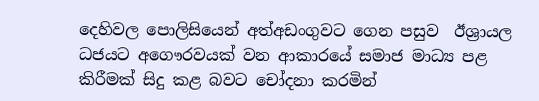දෙහිවල පොලිසියෙන් අත්අඩංගුවට ගෙන පසුව  ඊශ්‍රායල ධජයට අගෞරවයක් වන ආකාරයේ සමාජ මාධ්‍ය පළ කිරීමක් සිදු කළ බවට චෝදනා කරමින්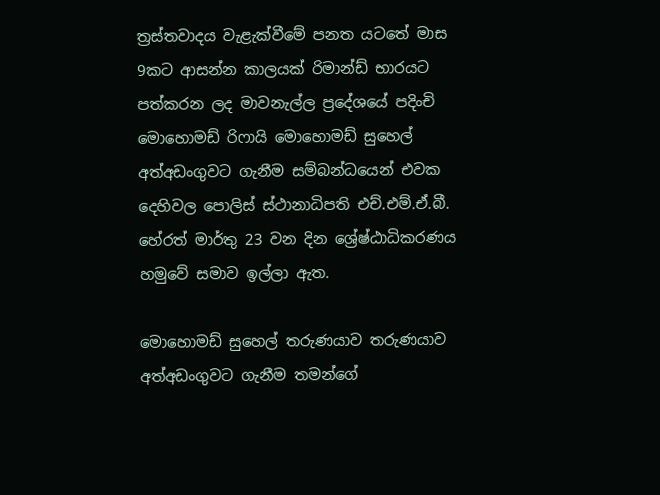ත්‍රස්තවාදය වැළැක්වීමේ පනත යටතේ මාස 9කට ආසන්න කාලයක් රිමාන්ඩ් භාරයට පත්කරන ලද මාවනැල්ල ප්‍රදේශයේ පදිංචි මොහොමඩ් රිෆායි මොහොමඩ් සුහෙල් අත්අඩංගුවට ගැනීම සම්බන්ධයෙන් එවක දෙහිවල පොලිස් ස්ථානාධිපති එච්.එම්.ඒ.බී. හේරත් මාර්තු 23 වන දින ශ්‍රේෂ්ඨාධිකරණය හමුවේ සමාව ඉල්ලා ඇත.

මොහොමඩ් සුහෙල් තරුණයාව තරුණයාව අත්අඩංගුවට ගැනීම තමන්ගේ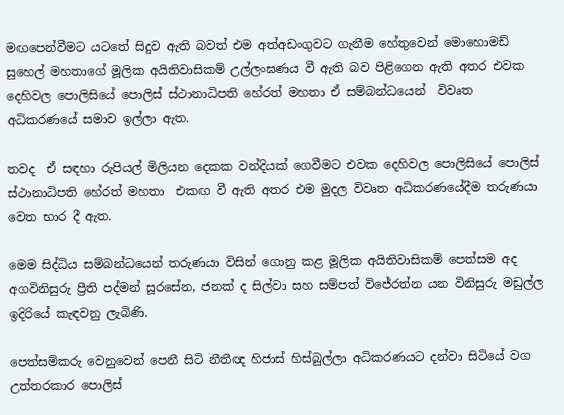මඟපෙන්වීමට යටතේ සිදුව ඇති බවත් එම අත්අඩංගුවට ගැනීම හේතුවෙන් මොහොමඩ් සුහෙල් මහතාගේ මූලික අයිතිවාසිකම් උල්ලංඝණය වී ඇති බව පිළිගෙන ඇති අතර එවක දෙහිවල පොලිසියේ පොලිස් ස්ථානාධිපති හේරත් මහතා ඒ සම්බන්ධයෙන්  විවෘත අධිකරණයේ සමාව ඉල්ලා ඇත.

තවද  ඒ සඳහා රුපියල් මිලියන දෙකක වන්දියක් ගෙවීමට එවක දෙහිවල පොලිසියේ පොලිස් ස්ථානාධිපති හේරත් මහතා  එකඟ වී ඇති අතර එම මුදල විවෘත අධිකරණයේදීම තරුණයා වෙත භාර දී ඇත.

මෙම සිද්ධිය සම්බන්ධයෙන් තරුණයා විසින් ගොනු කළ මූලික අයිතිවාසිකම් පෙත්සම අද අගවිනිසුරු ප්‍රීති පද්මන් සූරසේන, ජනක් ද සිල්වා සහ සම්පත් විජේරත්න යන විනිසුරු මඩුල්ල ඉදිරියේ කැඳවනු ලැබිණි.

පෙත්සම්කරු වෙනුවෙන් පෙනී සිටි නීතීඥ හිජාස් හිස්බුල්ලා අධිකරණයට දන්වා සිටියේ වග උත්තරකාර පොලිස්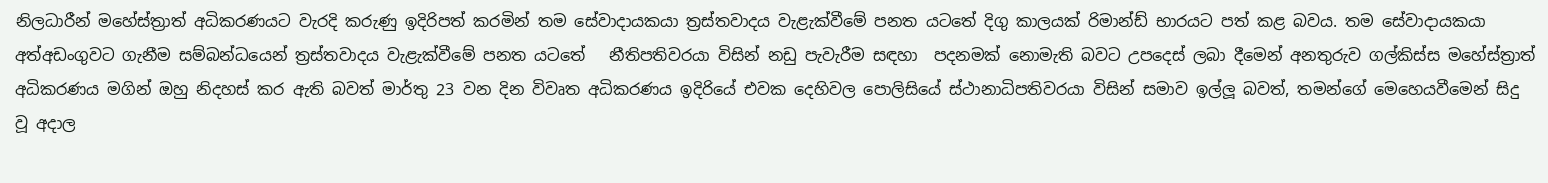නිලධාරීන් මහේස්ත්‍රාත් අධිකරණයට වැරදි කරුණු ඉදිරිපත් කරමින් තම සේවාදායකයා ත්‍රස්තවාදය වැළැක්වීමේ පනත යටතේ දිගු කාලයක් රිමාන්ඩ් භාරයට පත් කළ බවය. තම සේවාදායකයා අත්අඩංගුවට ගැනීම සම්බන්ධයෙන් ත්‍රස්තවාදය වැළැක්වීමේ පනත යටතේ   නීතිපතිවරයා විසින් නඩු පැවැරීම සඳහා  පදනමක් නොමැති බවට උපදෙස් ලබා දීමෙන් අනතුරුව ගල්කිස්ස මහේස්ත්‍රාත් අධිකරණය මගින් ඔහු නිදහස් කර ඇති බවත් මාර්තු 23 වන දින විවෘත අධිකරණය ඉදිරියේ එවක දෙහිවල පොලිසියේ ස්ථානාධිපතිවරයා විසින් සමාව ඉල්ලූ බවත්, තමන්ගේ මෙහෙයවීමෙන් සිදු වූ අදාල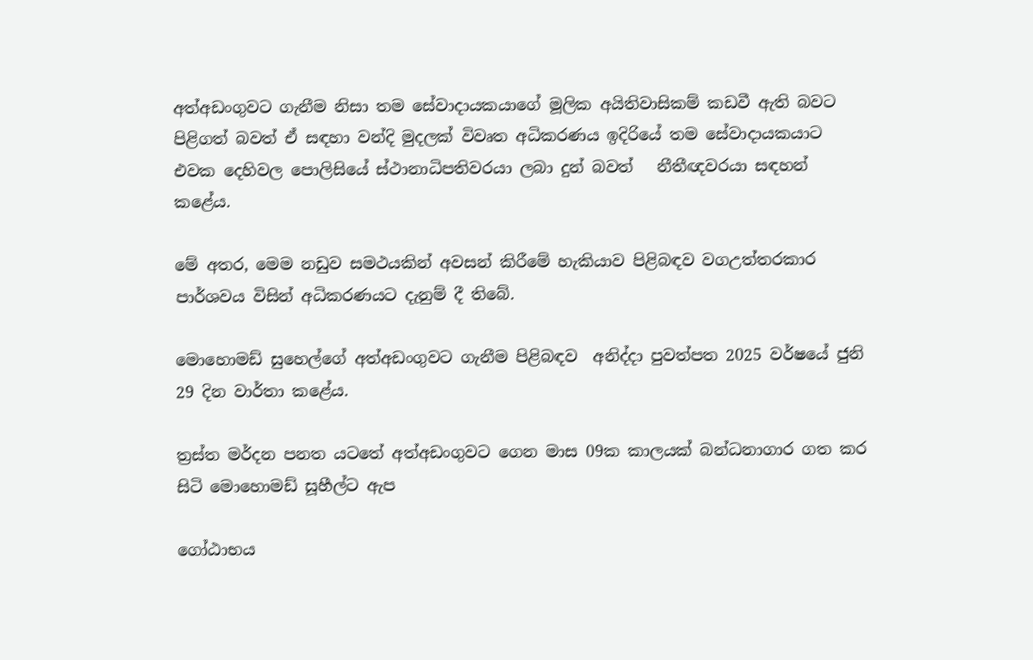අත්අඩංගුවට ගැනීම නිසා තම සේවාදායකයාගේ මූලික අයිතිවාසිකම් කඩවී ඇති බවට පිළිගත් බවත් ඒ සඳහා වන්දි මුදලක් විවෘත අධිකරණය ඉදිරියේ තම සේවාදායකයාට එවක දෙහිවල පොලිසියේ ස්ථානාධිපතිවරයා ලබා දුන් බවත්   නීතීඥවරයා සඳහන් කළේය.

මේ අතර, මෙම නඩුව සමථයකින් අවසන් කිරීමේ හැකියාව පිළිබඳව වගඋත්තරකාර පාර්ශවය විසින් අධිකරණයට දැනුම් දී තිබේ.

මොහොමඩ් සුහෙල්ගේ අත්අඩංගුවට ගැනීම පිළිබඳව  අනිද්දා පුවත්පත 2025 වර්ෂයේ ජුනි 29 දින වාර්තා කළේය.

ත්‍රස්ත මර්දන පනත යටතේ අත්අඩංගුවට ගෙන මාස 09ක කාලයක් බන්ධනාගාර ගත කර සිටි මොහොමඩ් සූහීල්ට ඇප

ගෝඨාභය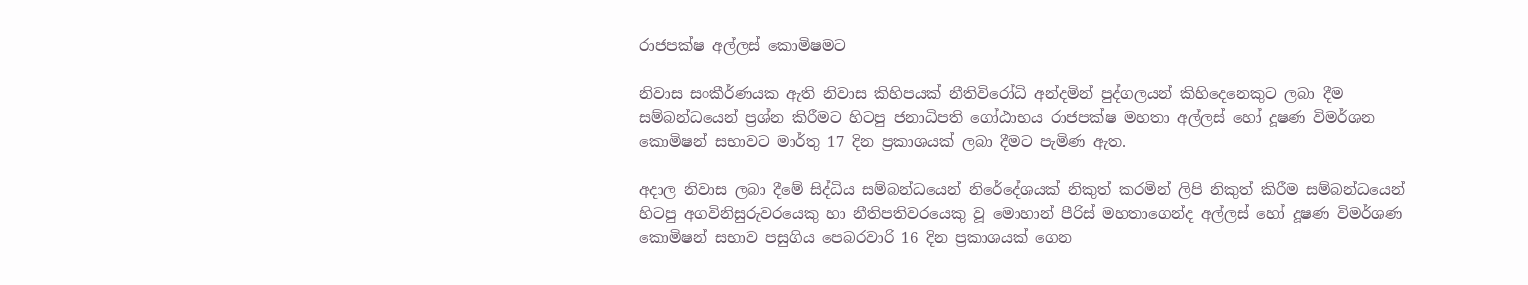රාජපක්ෂ අල්ලස් කොමිෂමට

නිවාස සංකීර්ණයක ඇති නිවාස කිහිපයක් නීතිවිරෝධි අන්දමින් පුද්ගලයන් කිහිදෙනෙකුට ලබා දීම සම්බන්ධයෙන් ප්‍රශ්න කිරීමට හිටපු ජනාධිපති ගෝඨාභය රාජපක්ෂ මහතා අල්ලස් හෝ දූෂණ විමර්ශන කොමිෂන් සභාවට මාර්තු 17 දින ප්‍රකාශයක් ලබා දීමට පැමිණ ඇත.

අදාල නිවාස ලබා දීමේ සිද්ධිය සම්බන්ධයෙන් නිරේදේශයක් නිකුත් කරමින් ලිපි නිකුත් කිරීම සම්බන්ධයෙන් හිටපු අගවිනිසුරුවරයෙකු හා නීතිපතිවරයෙකු වූ මොහාන් පීරිස් මහතාගෙන්ද අල්ලස් හෝ දූෂණ විමර්ශණ කොමිෂන් සභාව පසුගිය පෙබරවාරි 16 දින ප්‍රකාශයක් ගෙන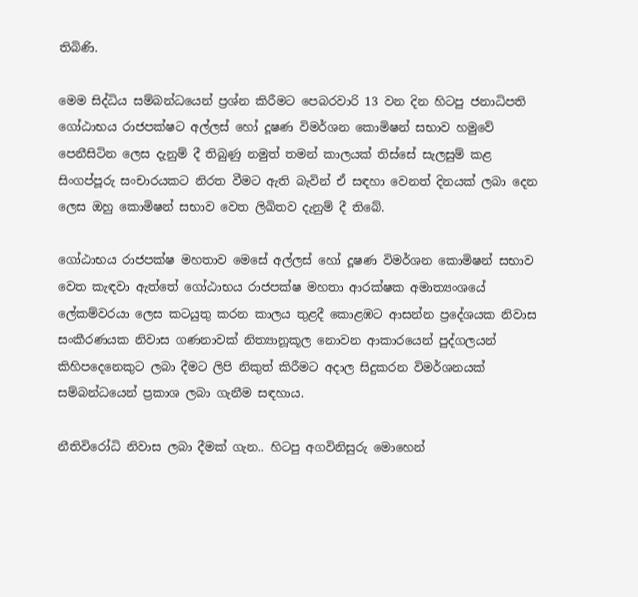තිබිණි.

මෙම සිද්ධිය සම්බන්ධයෙන් ප්‍රශ්න කිරීමට පෙබරවාරි 13 වන දින හිටපු ජනාධිපති ගෝඨාභය රාජපක්ෂට අල්ලස් හෝ දූෂණ විමර්ශන කොමිෂන් සභාව හමුවේ පෙනීසිටින ලෙස දැනුම් දී තිබුණු නමුත් තමන් කාලයක් තිස්සේ සැලසුම් කළ සිංගප්පූරු සංචාරයකට නිරත වීමට ඇති බැවින් ඒ සඳහා වෙනත් දිනයක් ලබා දෙන ලෙස ඔහු කොමිෂන් සභාව වෙත ලිඛිතව දැනුම් දී තිබේ.

ගෝඨාභය රාජපක්ෂ මහතාව මෙසේ අල්ලස් හෝ දූෂණ විමර්ශන කොමිෂන් සභාව වෙත කැඳවා ඇත්තේ ගෝඨාභය රාජපක්ෂ මහතා ආරක්ෂක අමාත්‍යංශයේ ලේකම්වරයා ලෙස කටයුතු කරන කාලය තුළදී කොළඹට ආසන්න ප්‍රදේශයක නිවාස සංකීරණයක නිවාස ගණනාවක් නිත්‍යානූකූල නොවන ආකාරයෙන් පුද්ගලයන් කිහිපදෙනෙකුට ලබා දීමට ලිපි නිකුත් කිරීමට අදාල සිදුකරන විමර්ශනයක් සම්බන්ධයෙන් ප්‍රකාශ ලබා ගැනීම සඳහාය.

නීතිවිරෝධි නිවාස ලබා දීමක් ගැන.. හිටපු අගවිනිසුරු මොහෙන්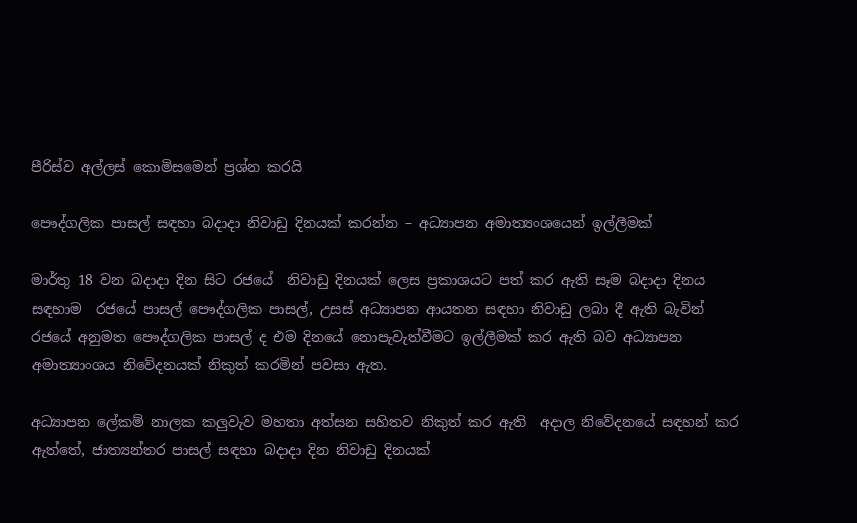පීරිස්ව අල්ලස් කොමිසමෙන් ප්‍රශ්න කරයි

පෞද්ගලික පාසල් සඳහා බදාදා නිවාඩු දිනයක් කරන්න – අධ්‍යාපන අමාත්‍යංශයෙන් ඉල්ලීමක්

මාර්තු 18 වන බදාදා දින සිට රජයේ  නිවාඩු දිනයක් ලෙස ප්‍රකාශයට පත් කර ඇති සෑම බදාදා දිනය සඳහාම  රජයේ පාසල් පෞද්ගලික පාසල්, උසස් අධ්‍යාපන ආයතන සඳහා නිවාඩු ලබා දී ඇති බැවින් රජයේ අනුමත පෞද්ගලික පාසල් ද එම දිනයේ නොපැවැත්වීමට ඉල්ලීමක් කර ඇති බව අධ්‍යාපන අමාත්‍යාංශය නිවේදනයක් නිකුත් කරමින් පවසා ඇත.

අධ්‍යාපන ලේකම් නාලක කලුවැව මහතා අත්සන සහිතව නිකුත් කර ඇති  අදාල නිවේදනයේ සඳහන් කර ඇත්තේ, ජාත්‍යන්තර පාසල් සඳහා බදාදා දින නිවාඩු දිනයක්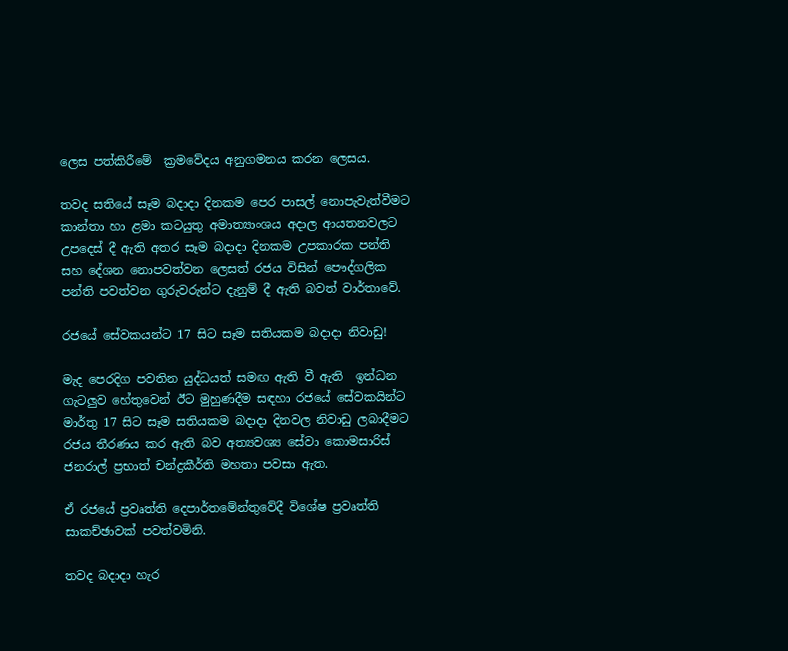ලෙස පත්කිරීමේ  ක්‍රමවේදය අනුගමනය කරන ලෙසය.

තවද සතියේ සෑම බදාදා දිනකම පෙර පාසල් නොපැවැත්වීමට  කාන්තා හා ළමා කටයුතු අමාත්‍යාංශය අදාල ආයතනවලට උපදෙස් දී ඇති අතර සෑම බදාදා දිනකම උපකාරක පන්ති සහ දේශන නොපවත්වන ලෙසත් රජය විසින් පෞද්ගලික පන්ති පවත්වන ගුරුවරුන්ට දැනුම් දී ඇති බවත් වාර්තාවේ.

රජයේ සේවකයන්ට 17 සිට සෑම සතියකම බදාදා නිවාඩු!

මැද පෙරදිග පවතින යුද්ධයත් සමඟ ඇති වී ඇති  ඉන්ධන  ගැටලුව හේතුවෙන් ඊට මුහුණදීම සඳහා රජයේ සේවකයින්ට මාර්තු 17 සිට සෑම සතියකම බදාදා දිනවල නිවාඩු ලබාදීමට රජය තීරණය කර ඇති බව අත්‍යවශ්‍ය සේවා කොමසාරිස් ජනරාල් ප්‍රභාත් චන්ද්‍රකීර්ති මහතා පවසා ඇත.

ඒ රජයේ ප්‍රවෘත්ති දෙපාර්තමේන්තුවේදී විශේෂ ප්‍රවෘත්ති සාකච්ඡාවක් පවත්වමිනි.

තවද බදාදා හැර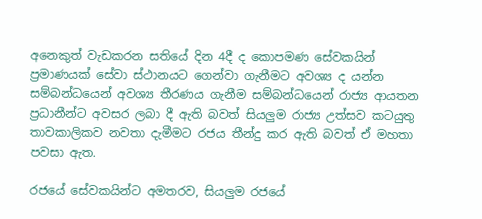අනෙකුත් වැඩකරන සතියේ දින 4දී ද කොපමණ සේවකයින් ප්‍රමාණයක් සේවා ස්ථානයට ගෙන්වා ගැනීමට අවශ්‍ය ද යන්න සම්බන්ධයෙන් අවශ්‍ය තීරණය ගැනීම සම්බන්ධයෙන් රාජ්‍ය ආයතන ප්‍රධානීන්ට අවසර ලබා දී ඇති බවත් සියලුම රාජ්‍ය උත්සව කටයුතු තාවකාලිකව නවතා දැමීමට රජය තීන්දු කර ඇති බවත් ඒ මහතා පවසා ඇත.

රජයේ සේවකයින්ට අමතරව, සියලුම රජයේ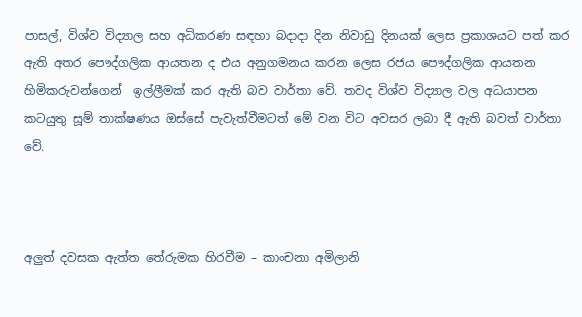පාසල්, විශ්ව විද්‍යාල සහ අධිකරණ සඳහා බදාදා දින නිවාඩු දිනයක් ලෙස ප්‍රකාශයට පත් කර ඇති අතර පෞද්ගලික ආයතන ද එය අනුගමනය කරන ලෙස රජය පෞද්ගලික ආයතන හිමිකරුවන්ගෙන්  ඉල්ලීමක් කර ඇති බව වාර්තා වේ. තවද විශ්ව විද්‍යාල වල අධයාපන කටයුතු සූම් තාක්ෂණය ඔස්සේ පැවැත්වීමටත් මේ වන විට අවසර ලබා දී ඇති බවත් වාර්තා වේ.



අලු‍ත් දවසක ඇත්ත තේරුමක හිරවීම – කාංචනා අමිලානි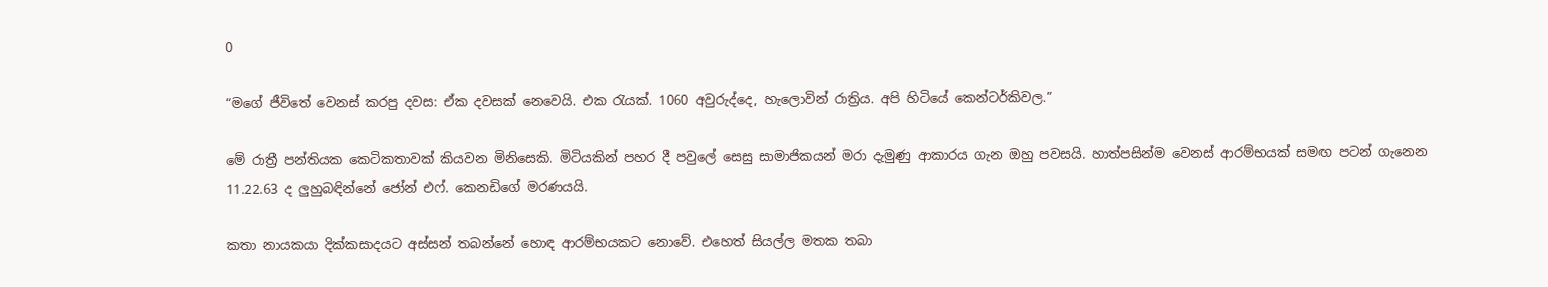0

“මගේ ජීවිතේ වෙනස් කරපු දවස: ඒක දවසක් නෙවෙයි. එක ‍රැයක්. 1060 අවුරුද්දෙ, හැලොවින් රාත්‍රිය. අපි හිටියේ කෙන්ටර්කිවල.”

මේ රාත්‍රී පන්තියක කෙටිකතාවක් කියවන මිනිසෙකි. මිටියකින් පහර දී පවුලේ සෙසු සාමාජිකයන් මරා දැමුණු ආකාරය ගැන ඔහු පවසයි. හාත්පසින්ම වෙනස් ආරම්භයක් සමඟ පටන් ගැනෙන 11.22.63 ද ලු‍හුබඳින්නේ ජෝන් එෆ්. කෙනඩිගේ මරණයයි.

කතා නායකයා දික්කසාදයට අස්සන් තබන්නේ හොඳ ආරම්භයකට නොවේ. එහෙත් සියල්ල මතක තබා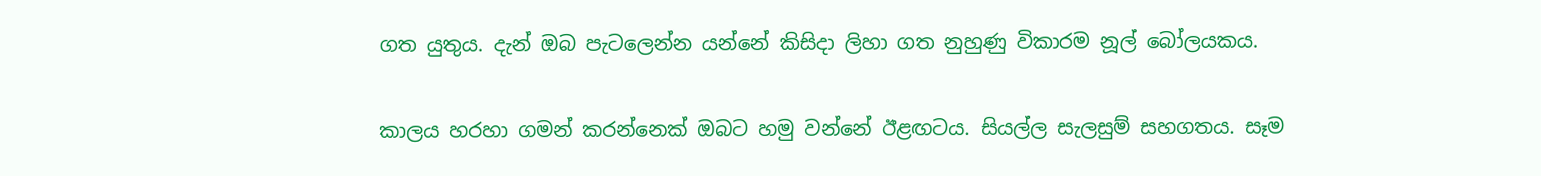ගත යුතුය. දැන් ඔබ පැටලෙන්න යන්නේ කිසිදා ලිහා ගත නුහුණු විකාරම නූල් බෝලයකය.

කාලය හරහා ගමන් කරන්නෙක් ඔබට හමු වන්නේ ඊළඟටය. සියල්ල සැලසුම් සහගතය. සෑම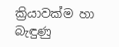ක්‍රියාවක්ම හා බැඳුණු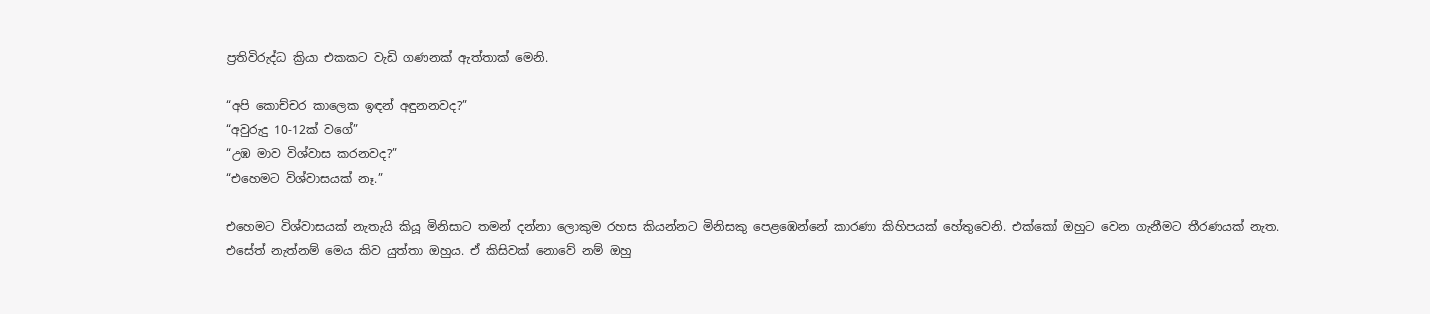ප්‍රතිවිරුද්ධ ක්‍රියා එකකට වැඩි ගණනක් ඇත්තාක් මෙනි.

“අපි කොච්චර කාලෙක ඉඳන් අඳුනනවද?”
“අවුරුදු 10-12ක් වගේ”
“උඹ මාව විශ්වාස කරනවද?”
“එහෙමට විශ්වාසයක් නෑ.”

එහෙමට විශ්වාසයක් නැතැයි කියූ මිනිසාට තමන් දන්නා ලොකුම රහස කියන්නට මිනිසකු පෙළඹෙන්නේ කාරණා කිහිපයක් හේතුවෙනි. එක්කෝ ඔහුට වෙන ගැනීමට තීරණයක් නැත. එසේත් නැත්නම් මෙය කිව යුත්තා ඔහුය. ඒ කිසිවක් නොවේ නම් ඔහු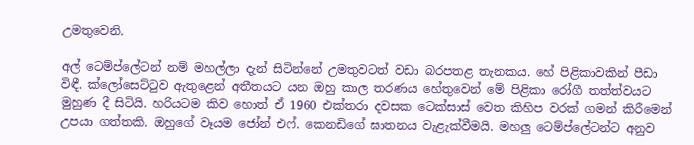උමතුවෙනි.

අල් ටෙම්ප්ලේටන් නම් මහල්ලා දැන් සිටින්නේ උමතුවටත් වඩා බරපතළ තැනකය. හේ පිළිකාවකින් පීඩා විඳී. ක්ලෝසෙට්‍ටුව ඇතුළෙන් අතීතයට යන ඔහු කාල තරණය හේතුවෙන් මේ පිළිකා රෝගී තත්ත්වයට මුහුණ දී සිටියි. හරියටම කිව හොත් ඒ 1960 එක්තරා දවසක ටෙක්සාස් වෙත කිහිප වරක් ගමන් කිරීමෙන් උපයා ගත්තකි. ඔහුගේ වෑයම ජෝන් එෆ්. කෙනඩිගේ ඝාතනය වැළැක්වීමයි. මහලු‍ ටෙම්ප්ලේටන්ට අනුව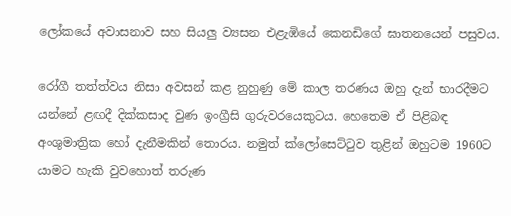ලෝකයේ අවාසනාව සහ සියලු‍ ව්‍යසන එළැඹියේ කෙනඩිගේ ඝාතනයෙන් පසුවය.

රෝගී තත්ත්වය නිසා අවසන් කළ නුහුණු මේ කාල තරණය ඔහු දැන් භාරදීමට යන්නේ ළඟදී දික්කසාද වුණ ඉංග්‍රීසි ගුරුවරයෙකුටය. හෙතෙම ඒ පිළිබඳ අංශුමාත්‍රික හෝ දැනීමකින් තොරය. නමුත් ක්ලෝසෙට්‍ටුව තුළින් ඔහුටම 1960ට යාමට හැකි වුවහොත් තරුණ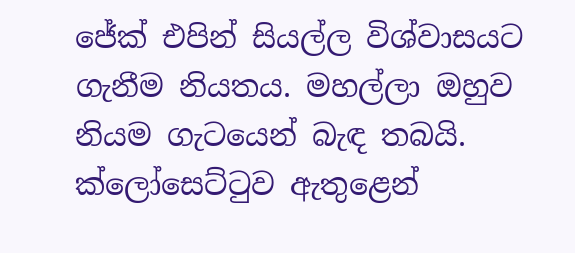ජේක් එපින් සියල්ල විශ්වාසයට ගැනීම නියතය. මහල්ලා ඔහුව නියම ගැටයෙන් බැඳ තබයි. ක්ලෝසෙට්‍ටුව ඇතුළෙන්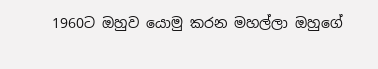1960ට ඔහුව යොමු කරන මහල්ලා ඔහුගේ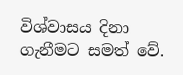විශ්වාසය දිනා ගැනීමට සමත් වේ.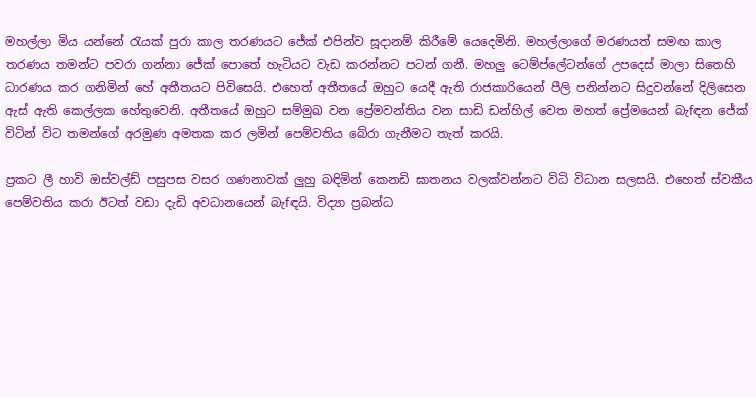මහල්ලා මිය යන්නේ ‍රැයක් පුරා කාල තරණයට ජේක් එපින්ව සූදානම් කිරීමේ යෙදෙමිනි. මහල්ලාගේ මරණයත් සමඟ කාල තරණය තමන්ට පවරා ගන්නා ජේක් පොතේ හැටියට වැඩ කරන්නට පටන් ගනී. මහලු‍ ටෙම්ප්ලේටන්ගේ උපදෙස් මාලා සිතෙහි ධාරණය කර ගනිමින් හේ අතීතයට පිවිසෙයි. එහෙත් අතීතයේ ඔහුට යෙදී ඇති රාජකාරියෙන් පීලි පනින්නට සිදුවන්නේ දිලිසෙන ඇස් ඇති කෙල්ලක හේතුවෙනි. අතීතයේ ඔහුට සම්මුඛ වන ප්‍රේමවන්තිය වන සාඩි ඩන්හිල් වෙත මහත් ප්‍රේමයෙන් බැ‍fඳන ජේක් විටින් විට තමන්ගේ අරමුණ අමතක කර ලමින් පෙම්වතිය බේරා ගැනීමට තැත් කරයි.

ප්‍රකට ලී හාවි ඔස්වල්ඩ් පසුපස වසර ගණනාවක් ලු‍හු බඳිමින් කෙනඩි ඝාතනය වලක්වන්නට විධි විධාන සලසයි. එහෙත් ස්වකීය පෙම්වතිය කරා ඊටත් වඩා දැඩි අවධානයෙන් බැ‍fඳයි. විද්‍යා ප්‍රබන්ධ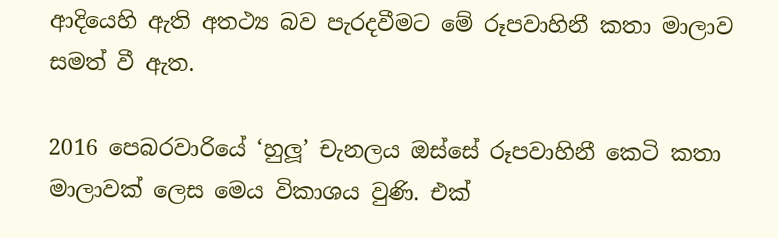ආදියෙහි ඇති අතථ්‍ය බව පැරදවීමට මේ රූපවාහිනී කතා මාලාව සමත් වී ඇත.

2016 පෙබරවාරියේ ‘හුලූ’ චැනලය ඔස්සේ රූපවාහිනී කෙටි කතා මාලාවක් ලෙස මෙය විකාශය වුණි. එක්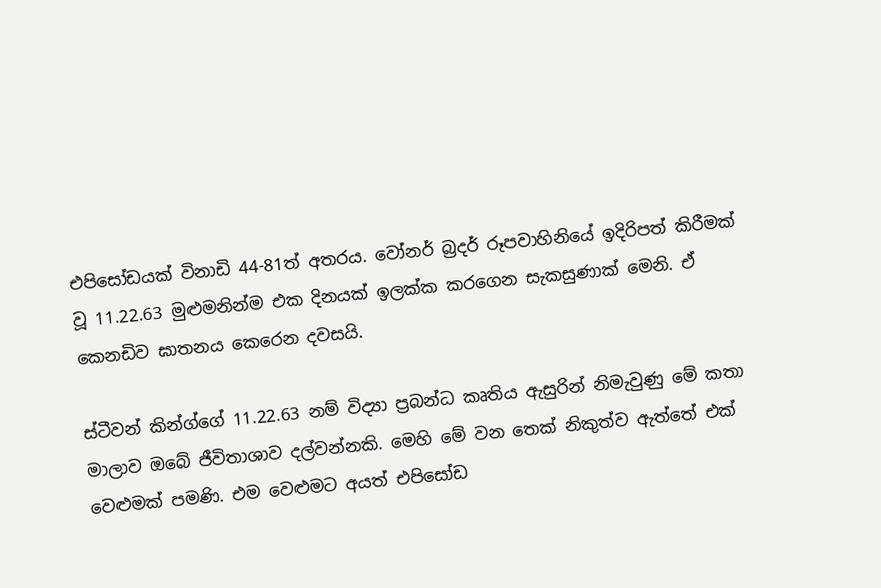එපිසෝඩයක් විනාඩි 44-81ත් අතරය. වෝනර් බ්‍රදර් රූපවාහිනියේ ඉදිරිපත් කිරීමක් වූ 11.22.63 මුළුමනින්ම එක දිනයක් ඉලක්ක කරගෙන සැකසුණාක් මෙනි. ඒ කෙනඩිව ඝාතනය කෙරෙන දවසයි.

ස්ටීවන් කින්ග්ගේ 11.22.63 නම් විද්‍යා ප්‍රබන්ධ කෘතිය ඇසුරින් නිමැවුණු මේ කතා මාලාව ඔබේ ජීවිතාශාව දල්වන්නකි. මෙහි මේ වන තෙක් නිකුත්ව ඇත්තේ එක් වෙළුමක් පමණි. එම වෙළුමට අයත් එපිසෝඩ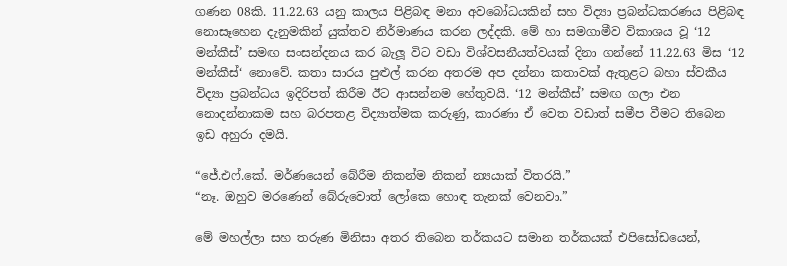ගණන 08කි. 11.22.63 යනු කාලය පිළිබඳ මනා අවබෝධයකින් සහ විද්‍යා ප්‍රබන්ධකරණය පිළිබඳ නොසෑහෙන දැනුමකින් යුක්තව නිර්මාණය කරන ලද්දකි. මේ හා සමගාමීව විකාශය වූ ‘12 මන්කීස්’ සමඟ සංසන්දනය කර බැලූ විට වඩා විශ්වසනීයත්වයක් දිනා ගන්නේ 11.22.63 මිස ‘12 මන්කීස්‘ නොවේ. කතා සාරය පුළුල් කරන අතරම අප දන්නා කතාවක් ඇතුළට බහා ස්වකීය විද්‍යා ප්‍රබන්ධය ඉදිරිපත් කිරීම ඊට ආසන්නම හේතුවයි. ‘12 මන්කීස්’ සමඟ ගලා එන නොදන්නාකම සහ බරපතළ විද්‍යාත්මක කරුණු, කාරණා ඒ වෙත වඩාත් සමීප වීමට තිබෙන ඉඩ අහුරා දමයි.

“ජේ.එෆ්.කේ. මර්ණයෙන් බේරීම නිකන්ම නිකන් න්‍යයාක් විතරයි.”
“නෑ. ඔහුව මරණෙන් බේරුවොත් ලෝකෙ හොඳ තැනක් වෙනවා.”

මේ මහල්ලා සහ තරුණ මිනිසා අතර තිබෙන තර්කයට සමාන තර්කයක් එපිසෝඩයෙන්,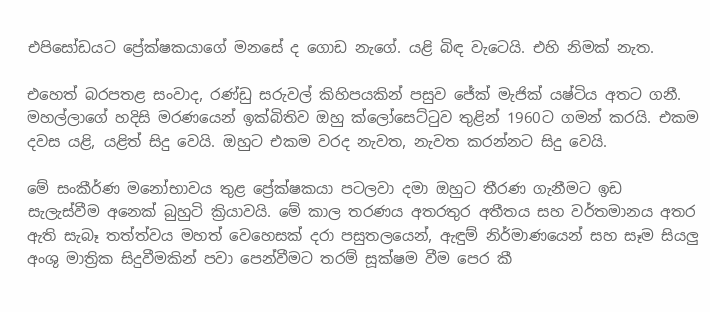එපිසෝඩයට ප්‍රේක්ෂකයාගේ මනසේ ද ගොඩ නැගේ. යළි බිඳ වැටෙයි. එහි නිමක් නැත.

එහෙත් බරපතළ සංවාද, රණ්ඩු සරුවල් කිහිපයකින් පසුව ජේක් මැජික් යෂ්ටිය අතට ගනී. මහල්ලාගේ හදිසි මරණයෙන් ඉක්බිතිව ඔහු ක්ලෝසෙට්‍ටුව තුළින් 1960ට ගමන් කරයි. එකම දවස යළි, යළිත් සිදු වෙයි. ඔහුට එකම වරද නැවත, නැවත කරන්නට සිදු වෙයි.

මේ සංකීර්ණ මනෝභාවය තුළ ප්‍රේක්ෂකයා පටලවා දමා ඔහුට තීරණ ගැනීමට ඉඩ සැලැස්වීම අනෙක් බුහුටි ක්‍රියාවයි. මේ කාල තරණය අතරතුර අතීතය සහ වර්තමානය අතර ඇති සැබෑ තත්ත්වය මහත් වෙහෙසක් දරා පසුතලයෙන්, ඇඳුම් නිර්මාණයෙන් සහ සෑම සියලු‍ අංශු මාත්‍රික සිදුවීමකින් පවා පෙන්වීමට තරම් සූක්ෂම වීම පෙර කී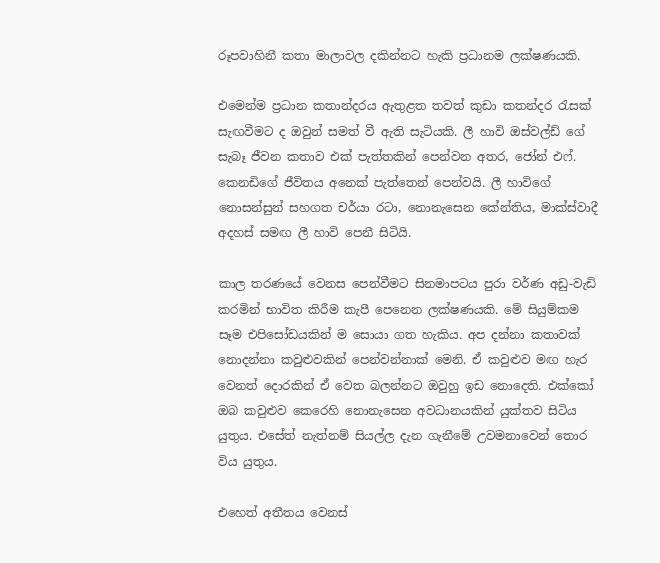රූපවාහිනී කතා මාලාවල දකින්නට හැකි ප්‍රධානම ලක්ෂණයකි.

එමෙන්ම ප්‍රධාන කතාන්දරය ඇතුළත තවත් කුඩා කතන්දර ‍රැසක් සැඟවීමට ද ඔවුන් සමත් වී ඇති සැටියකි. ලී හාවි ඔස්වල්ඩ් ගේ සැබෑ ජීවන කතාව එක් පැත්තකින් පෙන්වන අතර, ජෝන් එෆ්. කෙනඩිගේ ජීවිතය අනෙක් පැත්තෙන් පෙන්වයි. ලී හාවිගේ නොසන්සුන් සහගත චර්යා රටා, නොනැසෙන කේන්තිය, මාක්ස්වාදී අදහස් සමඟ ලී හාවි පෙනී සිටියි.

කාල තරණයේ වෙනස පෙන්වීමට සිනමාපටය පුරා වර්ණ අඩු-වැඩි කරමින් භාවිත කිරීම කැපී පෙනෙන ලක්ෂණයකි. මේ සියුම්කම සෑම එපිසෝඩයකින් ම සොයා ගත හැකිය. අප දන්නා කතාවක් නොදන්නා කවුළුවකින් පෙන්වන්නාක් මෙනි. ඒ කවුළුව මඟ හැර වෙනත් දොරකින් ඒ වෙත බලන්නට ඔවුහු ඉඩ නොදෙති. එක්කෝ ඔබ කවුළුව කෙරෙහි නොනැසෙන අවධානයකින් යුක්තව සිටිය යුතුය. එසේත් නැත්නම් සියල්ල දැන ගැනීමේ උවමනාවෙන් තොර විය යුතුය.

එහෙත් අතීතය වෙනස්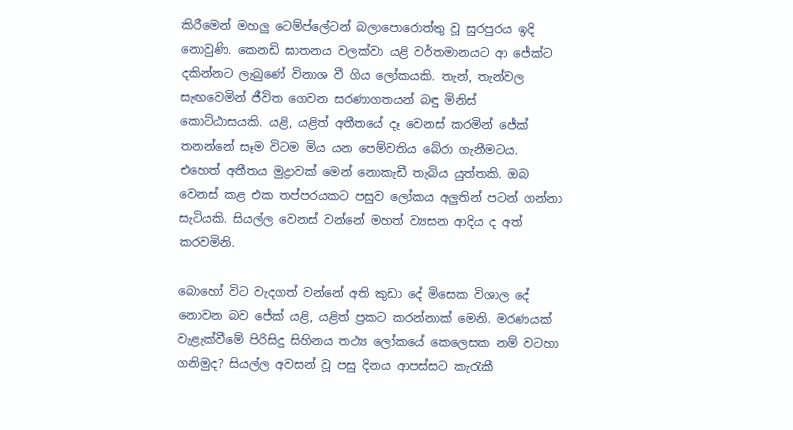කිරීමෙන් මහලු‍ ටෙම්ප්ලේටන් බලාපොරොත්තු වූ සුරපුරය ඉදි නොවුණි. කෙනඩි ඝාතනය වලක්වා යළි වර්තමානයට ආ ජේක්ට දකින්නට ලැබුණේ විනාශ වී ගිය ලෝකයකි. තැන්, තැන්වල සැඟවෙමින් ජීවිත ගෙවන සරණාගතයන් බඳු මිනිස් කොට්ඨාසයකි. යළි, යළිත් අතීතයේ දෑ වෙනස් කරමින් ජේක් තනන්නේ සෑම විටම මිය යන පෙම්වතිය බේරා ගැනීමටය. එහෙත් අතීතය මුද්‍රාවක් මෙන් නොකැඩී තැබිය යුත්තකි. ඔබ වෙනස් කළ එක තප්පරයකට පසුව ලෝකය අලු‍තින් පටන් ගන්නා සැටියකි. සියල්ල වෙනස් වන්නේ මහත් ව්‍යසන ආදිය ද අත් කරවමිනි.

බොහෝ විට වැදගත් වන්නේ අති කුඩා දේ මිසෙක විශාල දේ නොවන බව ජේක් යළි, යළිත් ප්‍රකට කරන්නාක් මෙනි. මරණයක් වැළැක්වීමේ පිරිසිදු සිහිනය තථ්‍ය ලෝකයේ කෙලෙසක නම් වටහා ගනිමුද? සියල්ල අවසන් වූ පසු දිනය ආපස්සට කැ‍රැකී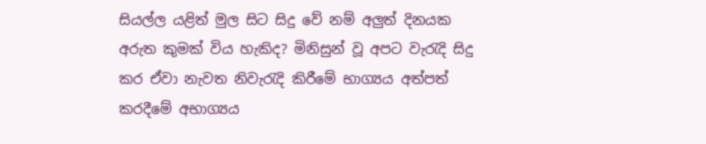සියල්ල යළිත් මුල සිට සිදු වේ නම් අලු‍ත් දිනයක අරුත කුමක් විය හැකිද? මිනිසුන් වූ අපට වැ‍රැදි සිදු කර ඒවා නැවත නිවැ‍රැදි කිරීමේ භාග්‍යය අත්පත් කරදීමේ අභාග්‍යය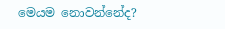මෙයම නොවන්නේද?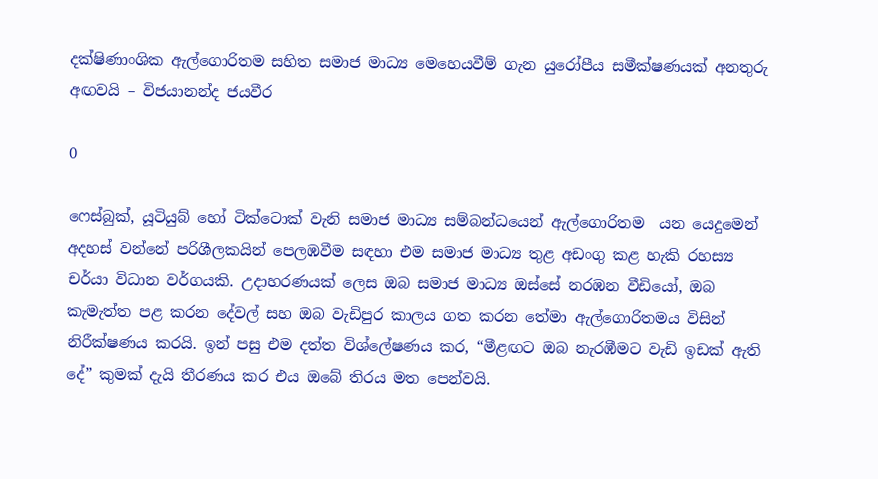දක්ෂිණාංශික ඇල්ගොරිතම සහිත සමාජ මාධ්‍ය මෙහෙයවීම් ගැන යුරෝපීය සමීක්ෂණයක් අනතුරු අඟවයි – විජයානන්ද ජයවීර

0

ෆෙස්බුක්, යූටියුබ් හෝ ටික්ටොක් වැනි සමාජ මාධ්‍ය සම්බන්ධයෙන් ඇල්ගොරිතම  යන යෙදුමෙන් අදහස් වන්නේ පරිශීලකයින් පෙලඹවීම සඳහා එම සමාජ මාධ්‍ය තුළ අඩංගු කළ හැකි රහස්‍ය චර්යා විධාන වර්ගයකි. උදාහරණයක් ලෙස ඔබ සමාජ මාධ්‍ය ඔස්සේ නරඹන වීඩියෝ, ඔබ කැමැත්ත පළ කරන දේවල් සහ ඔබ වැඩිපුර කාලය ගත කරන තේමා ඇල්ගොරිතමය විසින් නිරීක්ෂණය කරයි. ඉන් පසු එම දත්ත විශ්ලේෂණය කර, “මීළඟට ඔබ නැරඹීමට වැඩි ඉඩක් ඇති දේ” කුමක් දැයි තීරණය කර එය ඔබේ තිරය මත පෙන්වයි.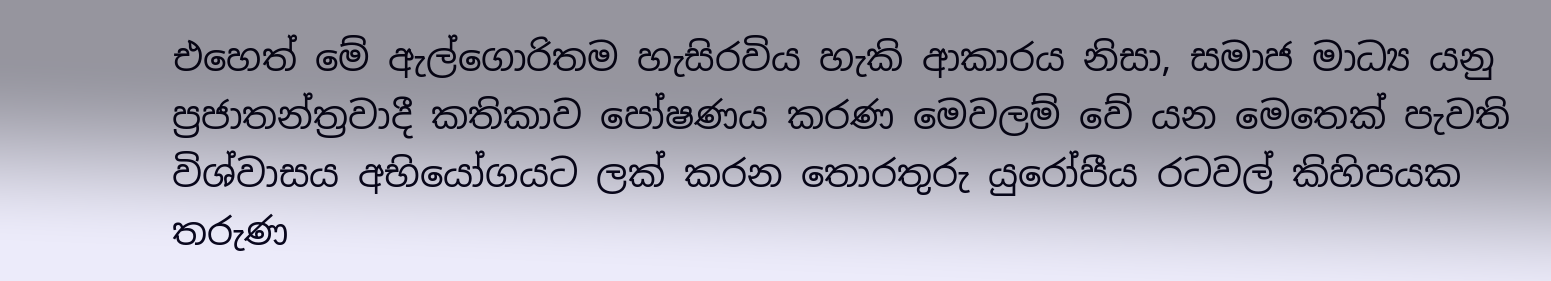එහෙත් මේ ඇල්ගොරිතම හැසිරවිය හැකි ආකාරය නිසා, සමාජ මාධ්‍ය යනු ප්‍රජාතන්ත්‍රවාදී කතිකාව පෝෂණය කරණ මෙවලම් වේ යන මෙතෙක් පැවති විශ්වාසය අභියෝගයට ලක් කරන තොරතුරු යුරෝපීය රටවල් කිහිපයක තරුණ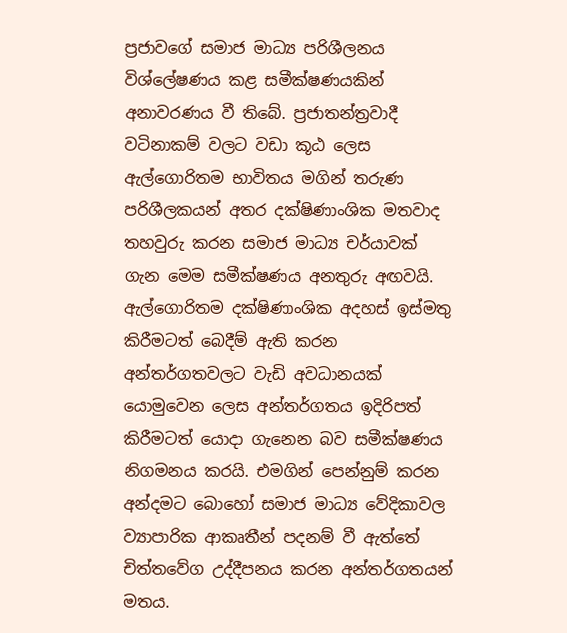ප්‍රජාවගේ සමාජ මාධ්‍ය පරිශීලනය විශ්ලේෂණය කළ සමීක්ෂණයකින් අනාවරණය වී තිබේ. ප්‍රජාතන්ත්‍රවාදී වටිනාකම් වලට වඩා කූඨ ලෙස ඇල්ගොරිතම භාවිතය මගින් තරුණ පරිශීලකයන් අතර දක්ෂිණාංශික මතවාද තහවුරු කරන සමාජ මාධ්‍ය චර්යාවක් ගැන මෙම සමීක්ෂණය අනතුරු අඟවයි. ඇල්ගොරිතම දක්ෂිණාංශික අදහස් ඉස්මතු කිරීමටත් බෙදීම් ඇති කරන අන්තර්ගතවලට වැඩි අවධානයක් යොමුවෙන ලෙස අන්තර්ගතය ඉදිරිපත් කිරීමටත් යොදා ගැනෙන බව සමීක්ෂණය නිගමනය කරයි. එමගින් පෙන්නුම් කරන අන්දමට බොහෝ සමාජ මාධ්‍ය වේදිකාවල ව්‍යාපාරික ආකෘතීන් පදනම් වී ඇත්තේ චිත්තවේග උද්දීපනය කරන අන්තර්ගතයන් මතය.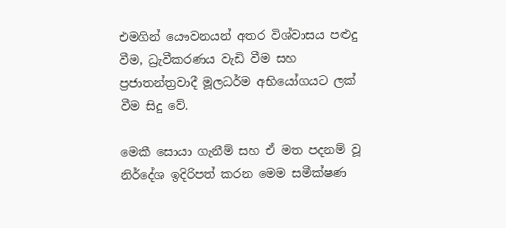එමගින් යෞවනයන් අතර විශ්වාසය පළුදු වීම, ධ්‍රැවීකරණය වැඩි වීම සහ ප්‍රජාතන්ත්‍රවාදී මූලධර්ම අභියෝගයට ලක් වීම සිදු වේ.

මෙකී සොයා ගැනීම් සහ ඒ මත පදනම් වූ නිර්දේශ ඉදිරිපත් කරන මෙම සමීක්ෂණ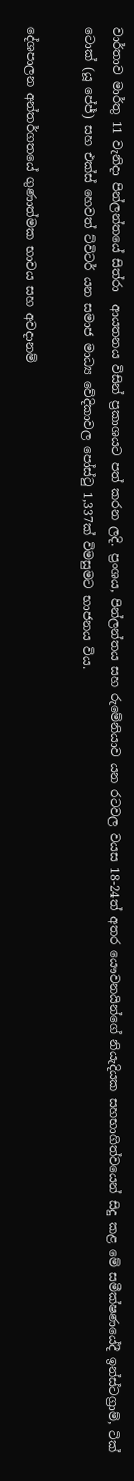වාර්තාව මාර්තු 11 වැනිදා පින්ලන්තයේ සිත්රා  ආයතනය විසින් ප්‍රකාශයට පත් කරන ලදි. ප්‍රංශය, පින්ලන්තය සහ රුමේනියාව යන රටවල වයස 18-24ත් අතර යෞවනයින්ගේ නියැදියක සහභාගිත්වයෙන් සිදු කළ මේ සමීක්ෂණයේදී ඉන්ස්ටග්‍රාම්, ටික් ටොක් (යූ පේජ්) සහ එක්ස් හෙවත් ට්විටර් යන සමාජ මාධ්‍ය වේදිකාවල පෝස්ටු 1,337ක් විමසුමට භාජනය විය.

දේශපාලන අන්තර්ගතයේ ගුණාත්මක භාවය සහ අවදානම්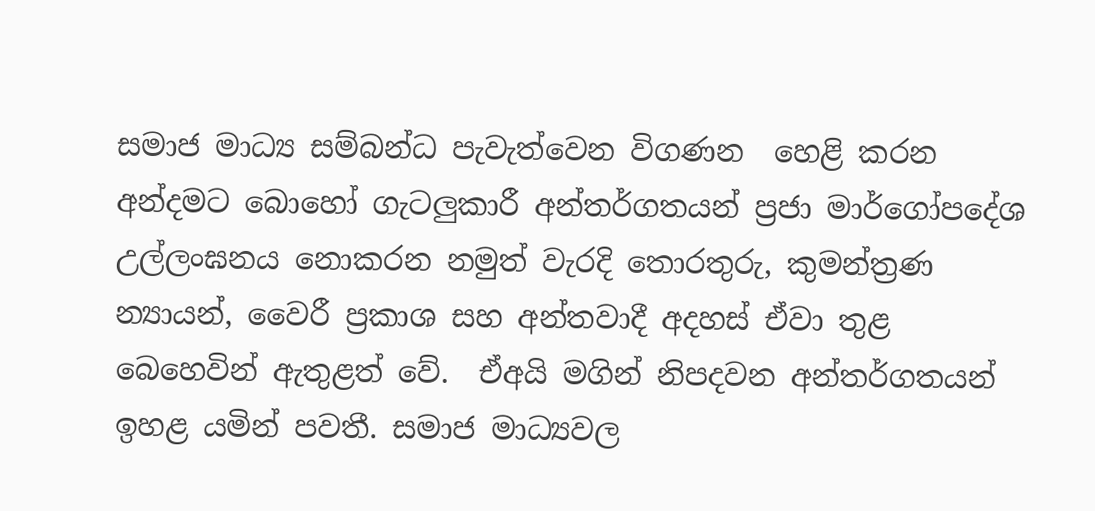සමාජ මාධ්‍ය සම්බන්ධ පැවැත්වෙන විගණන  හෙළි කරන අන්දමට බොහෝ ගැටලු‍කාරී අන්තර්ගතයන් ප්‍රජා මාර්ගෝපදේශ උල්ලංඝනය නොකරන නමුත් වැරදි තොරතුරු, කුමන්ත්‍රණ න්‍යායන්, වෛරී ප්‍රකාශ සහ අන්තවාදී අදහස් ඒවා තුළ බෙහෙවින් ඇතුළත් වේ.  ඒඅයි මගින් නිපදවන අන්තර්ගතයන් ඉහළ යමින් පවතී. සමාජ මාධ්‍යවල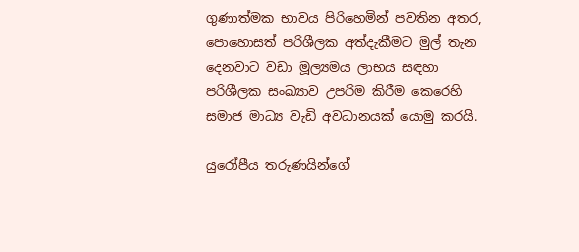ගුණාත්මක භාවය පිරිහෙමින් පවතින අතර, පොහොසත් පරිශීලක අත්දැකීමට මුල් තැන දෙනවාට වඩා මූල්‍යමය ලාභය සඳහා පරිශීලක සංඛ්‍යාව උපරිම කිරීම කෙරෙහි සමාජ මාධ්‍ය වැඩි අවධානයක් යොමු කරයි.

යුරෝපීය තරුණයින්ගේ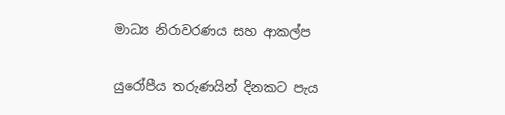මාධ්‍ය නිරාවරණය සහ ආකල්ප

යුරෝපීය තරුණයින් දිනකට පැය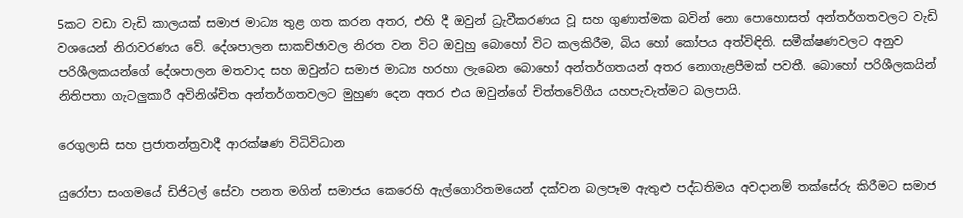5කට වඩා වැඩි කාලයක් සමාජ මාධ්‍ය තුළ ගත කරන අතර, එහි දී ඔවුන් ධ්‍රැවීකරණය වූ සහ ගුණාත්මක බවින් නො පොහොසත් අන්තර්ගතවලට වැඩි වශයෙන් නිරාවරණය වේ. දේශපාලන සාකච්ඡාවල නිරත වන විට ඔවුහු බොහෝ විට කලකිරීම, බිය හෝ කෝපය අත්විඳිති. සමීක්ෂණවලට අනුව පරිශීලකයන්ගේ දේශපාලන මතවාද සහ ඔවුන්ට සමාජ මාධ්‍ය හරහා ලැබෙන බොහෝ අන්තර්ගතයන් අතර නොගැළපීමක් පවතී. බොහෝ පරිශීලකයින් නිතිපතා ගැටලු‍කාරී අවිනිශ්චිත අන්තර්ගතවලට මුහුණ දෙන අතර එය ඔවුන්ගේ චිත්තවේගීය යහපැවැත්මට බලපායි.

රෙගුලාසි සහ ප්‍රජාතන්ත්‍රවාදී ආරක්ෂණ විධිවිධාන

යුරෝපා සංගමයේ ඩිජිටල් සේවා පනත මගින් සමාජය කෙරෙහි ඇල්ගොරිතමයෙන් දක්වන බලපෑම ඇතුළු පද්ධතිමය අවදානම් තක්සේරු කිරීමට සමාජ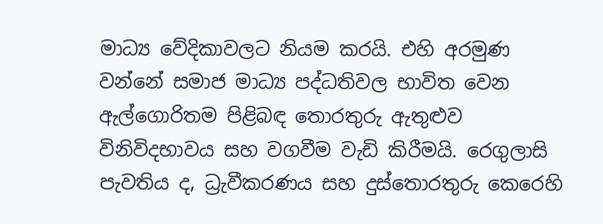මාධ්‍ය වේදිකාවලට නියම කරයි. එහි අරමුණ වන්නේ සමාජ මාධ්‍ය පද්ධතිවල භාවිත වෙන ඇල්ගොරිතම පිළිබඳ තොරතුරු ඇතුළුව විනිවිදභාවය සහ වගවීම වැඩි කිරීමයි. රෙගුලාසි පැවතිය ද, ධ්‍රැවීකරණය සහ දුස්තොරතුරු කෙරෙහි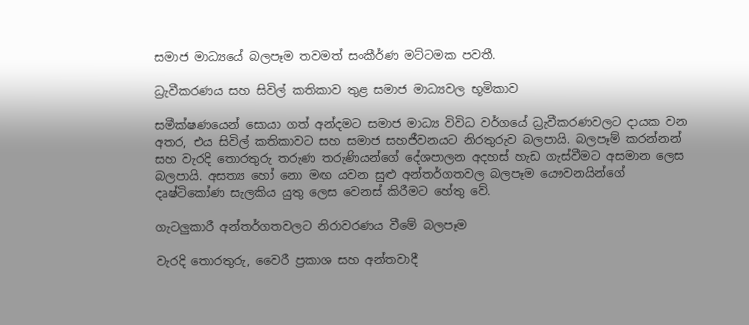සමාජ මාධ්‍යයේ බලපෑම තවමත් සංකීර්ණ මට්ටමක පවතී.

ධ්‍රැවීකරණය සහ සිවිල් කතිකාව තුළ සමාජ මාධ්‍යවල භූමිකාව

සමීක්ෂණයෙන් සොයා ගත් අන්දමට සමාජ මාධ්‍ය විවිධ වර්ගයේ ධ්‍රැවීකරණවලට දායක වන අතර, එය සිවිල් කතිකාවට සහ සමාජ සහජීවනයට නිරතුරුව බලපායි. බලපෑම් කරන්නන්  සහ වැරදි තොරතුරු තරුණ තරුණියන්ගේ දේශපාලන අදහස් හැඩ ගැස්වීමට අසමාන ලෙස බලපායි. අසත්‍ය හෝ නො මඟ යවන සුළු අන්තර්ගතවල බලපෑම යෞවනයින්ගේ දෘෂ්ටිකෝණ සැලකිය යුතු ලෙස වෙනස් කිරීමට හේතු වේ.

ගැටලු‍කාරී අන්තර්ගතවලට නිරාවරණය වීමේ බලපෑම

වැරදි තොරතුරු, වෛරී ප්‍රකාශ සහ අන්තවාදී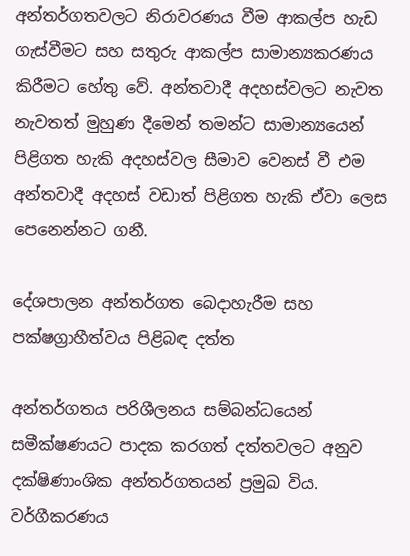අන්තර්ගතවලට නිරාවරණය වීම ආකල්ප හැඩ ගැස්වීමට සහ සතුරු ආකල්ප සාමාන්‍යකරණය කිරීමට හේතු වේ. අන්තවාදී අදහස්වලට නැවත නැවතත් මුහුණ දීමෙන් තමන්ට සාමාන්‍යයෙන් පිළිගත හැකි අදහස්වල සීමාව වෙනස් වී එම අන්තවාදී අදහස් වඩාත් පිළිගත හැකි ඒවා ලෙස පෙනෙන්නට ගනී.

දේශපාලන අන්තර්ගත බෙදාහැරීම සහ පක්ෂග්‍රාහීත්වය පිළිබඳ දත්ත

අන්තර්ගතය පරිශීලනය සම්බන්ධයෙන් සමීක්ෂණයට පාදක කරගත් දත්තවලට අනුව දක්ෂිණාංශික අන්තර්ගතයන් ප්‍රමුඛ විය. වර්ගීකරණය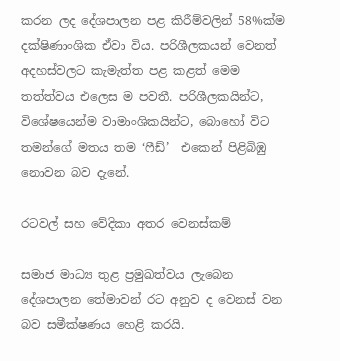කරන ලද දේශපාලන පළ කිරීම්වලින් 58%ක්ම දක්ෂිණාංශික ඒවා විය. පරිශීලකයන් වෙනත් අදහස්වලට කැමැත්ත පළ කළත් මෙම තත්ත්වය එලෙස ම පවතී. පරිශීලකයින්ට, විශේෂයෙන්ම වාමාංශිකයින්ට, බොහෝ විට තමන්ගේ මතය තම ‘ෆීඩ්’  එකෙන් පිළිබිඹු නොවන බව දැනේ.

රටවල් සහ වේදිකා අතර වෙනස්කම්

සමාජ මාධ්‍ය තුළ ප්‍රමුඛත්වය ලැබෙන දේශපාලන තේමාවන් රට අනුව ද වෙනස් වන බව සමීක්ෂණය හෙළි කරයි.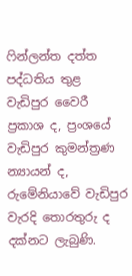ෆින්ලන්ත දත්ත පද්ධතිය තුළ වැඩිපුර වෛරී ප්‍රකාශ ද, ප්‍රංශයේ වැඩිපුර කුමන්ත්‍රණ න්‍යායන් ද, රුමේනියාවේ වැඩිපුර වැරදි තොරතුරු ද දක්නට ලැබුණි.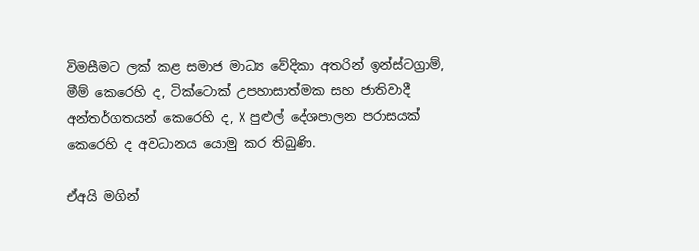විමසීමට ලක් කළ සමාජ මාධ්‍ය වේදිකා අතරින් ඉන්ස්ටග්‍රාම්, මීම් කෙරෙහි ද, ටික්ටොක් උපහාසාත්මක සහ ජාතිවාදී අන්තර්ගතයන් කෙරෙහි ද, X පුළුල් දේශපාලන පරාසයක් කෙරෙහි ද අවධානය යොමු කර තිබුණි.

ඒඅයි මගින්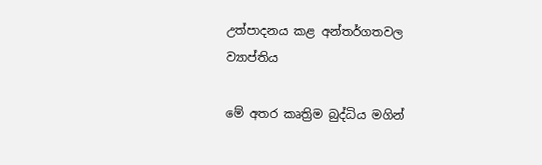උත්පාදනය කළ අන්තර්ගතවල ව්‍යාප්තිය

මේ අතර කෘත්‍රිම බුද්ධිය මගින්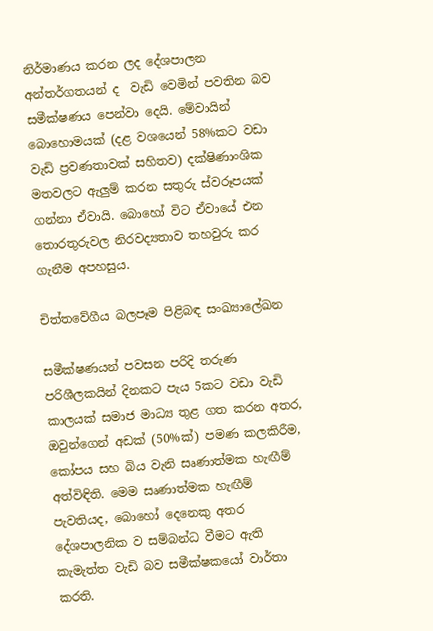නිර්මාණය කරන ලද දේශපාලන අන්තර්ගතයන් ද  වැඩි වෙමින් පවතින බව සමීක්ෂණය පෙන්වා දෙයි. මේවායින් බොහොමයක් (දළ වශයෙන් 58%කට වඩා වැඩි ප්‍රවණතාවක් සහිතව) දක්ෂිණාංශික මතවලට ඇලු‍ම් කරන සතුරු ස්වරූපයක් ගන්නා ඒවායි. බොහෝ විට ඒවායේ එන තොරතුරුවල නිරවද්‍යතාව තහවුරු කර ගැනීම අපහසුය.

චිත්තවේගීය බලපෑම පිළිබඳ සංඛ්‍යාලේඛන

සමීක්ෂණයන් පවසන පරිදි තරුණ පරිශීලකයින් දිනකට පැය 5කට වඩා වැඩි කාලයක් සමාජ මාධ්‍ය තුළ ගත කරන අතර, ඔවුන්ගෙන් අඩක් (50%ක්) පමණ කලකිරීම, කෝපය සහ බිය වැනි සෘණාත්මක හැඟීම් අත්විඳිති. මෙම සෘණාත්මක හැඟීම් පැවතියද, බොහෝ දෙනෙකු අතර දේශපාලනික ව සම්බන්ධ වීමට ඇති කැමැත්ත වැඩි බව සමීක්ෂකයෝ වාර්තා කරති.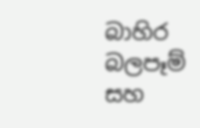බාහිර බලපෑම් සහ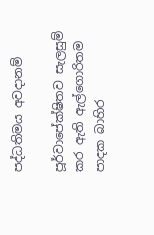පද්ධතිමය අවදානම්

පූර්වාපේක්ෂිතව සැලසුම් කර ඇති ඇල්ගොරිතම පාදක බාහිර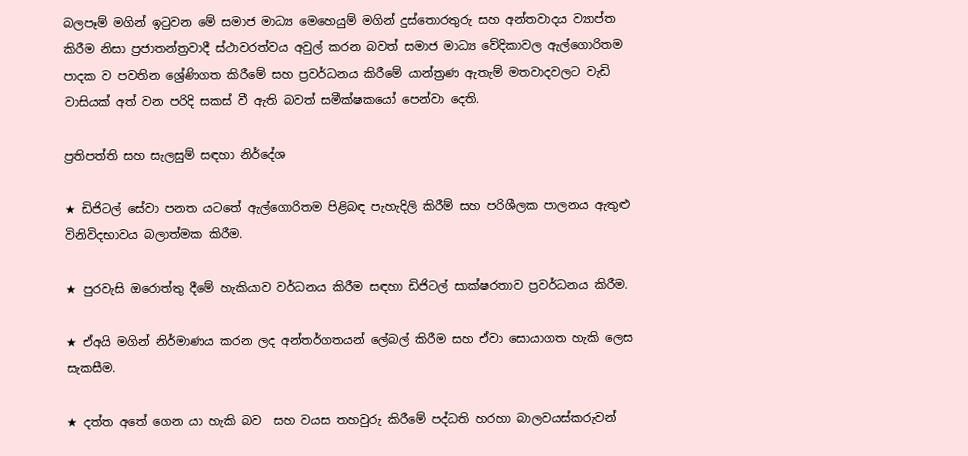බලපෑම් මගින් ඉටුවන මේ සමාජ මාධ්‍ය මෙහෙයුම් මගින් දුස්තොරතුරු සහ අන්තවාදය ව්‍යාප්ත කිරීම නිසා ප්‍රජාතන්ත්‍රවාදී ස්ථාවරත්වය අවුල් කරන බවත් සමාජ මාධ්‍ය වේදිකාවල ඇල්ගොරිතම පාදක ව පවතින ශ්‍රේණිගත කිරීමේ සහ ප්‍රවර්ධනය කිරීමේ යාන්ත්‍රණ ඇතැම් මතවාදවලට වැඩි වාසියක් අත් වන පරිදි සකස් වී ඇති බවත් සමීක්ෂකයෝ පෙන්වා දෙති.

ප්‍රතිපත්ති සහ සැලසුම් සඳහා නිර්දේශ

★ ඩිජිටල් සේවා පනත යටතේ ඇල්ගොරිතම පිළිබඳ පැහැදිලි කිරීම් සහ පරිශීලක පාලනය ඇතුළු විනිවිදභාවය බලාත්මක කිරීම.

★ පුරවැසි ඔරොත්තු දීමේ හැකියාව වර්ධනය කිරීම සඳහා ඩිජිටල් සාක්ෂරතාව ප්‍රවර්ධනය කිරීම.

★ ඒඅයි මගින් නිර්මාණය කරන ලද අන්තර්ගතයන් ලේබල් කිරීම සහ ඒවා සොයාගත හැකි ලෙස සැකසීම.

★ දත්ත අතේ ගෙන යා හැකි බව  සහ වයස තහවුරු කිරීමේ පද්ධති හරහා බාලවයස්කරුවන්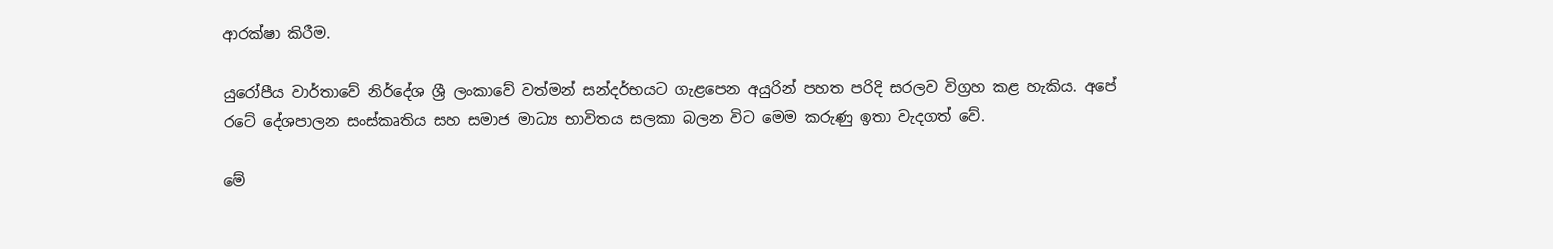ආරක්ෂා කිරීම.

යුරෝපීය වාර්තාවේ නිර්දේශ ශ්‍රී ලංකාවේ වත්මන් සන්දර්භයට ගැළපෙන අයුරින් පහත පරිදි සරලව විග්‍රහ කළ හැකිය. අපේ රටේ දේශපාලන සංස්කෘතිය සහ සමාජ මාධ්‍ය භාවිතය සලකා බලන විට මෙම කරුණු ඉතා වැදගත් වේ.

මේ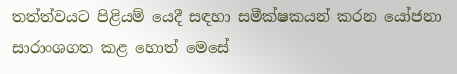තත්ත්වයට පිළියම් යෙදී සඳහා සමීක්ෂකයන් කරන යෝජනා සාරාංශගත කළ හොත් මෙසේ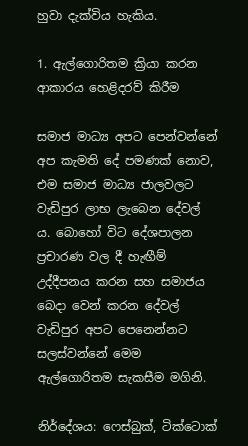හුවා දැක්විය හැකිය.

1. ඇල්ගොරිතම ක්‍රියා කරන ආකාරය හෙළිදරව් කිරීම

සමාජ මාධ්‍ය අපට පෙන්වන්නේ අප කැමති දේ පමණක් නොව, එම සමාජ මාධ්‍ය ජාලවලට වැඩිපුර ලාභ ලැබෙන දේවල් ය. බොහෝ විට දේශපාලන ප්‍රචාරණ වල දී හැඟීම් උද්දීපනය කරන සහ සමාජය බෙදා වෙන් කරන දේවල් වැඩිපුර අපට පෙනෙන්නට සලස්වන්නේ මෙම ඇල්ගොරිතම සැකසීම මගිනි.

නිර්දේශය: ෆෙස්බුක්, ටික්ටොක්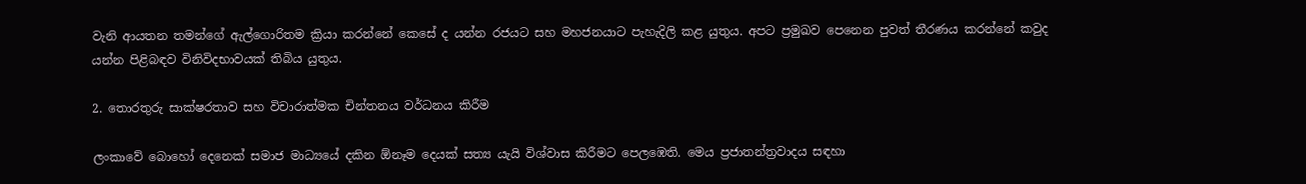වැනි ආයතන තමන්ගේ ඇල්ගොරිතම ක්‍රියා කරන්නේ කෙසේ ද යන්න රජයට සහ මහජනයාට පැහැදිලි කළ යුතුය. අපට ප්‍රමුඛව පෙනෙන පුවත් තීරණය කරන්නේ කවුද යන්න පිළිබඳව විනිවිදභාවයක් තිබිය යුතුය.

2. තොරතුරු සාක්ෂරතාව සහ විචාරාත්මක චින්තනය වර්ධනය කිරීම

ලංකාවේ බොහෝ දෙනෙක් සමාජ මාධ්‍යයේ දකින ඕනෑම දෙයක් සත්‍ය යැයි විශ්වාස කිරීමට පෙලඹෙති. මෙය ප්‍රජාතන්ත්‍රවාදය සඳහා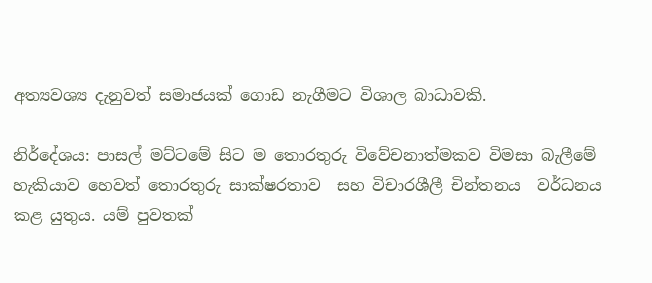අත්‍යවශ්‍ය දැනුවත් සමාජයක් ගොඩ නැගීමට විශාල බාධාවකි.

නිර්දේශය: පාසල් මට්ටමේ සිට ම තොරතුරු විවේචනාත්මකව විමසා බැලීමේ හැකියාව හෙවත් තොරතුරු සාක්ෂරතාව  සහ විචාරශීලී චින්තනය  වර්ධනය කළ යුතුය. යම් පුවතක්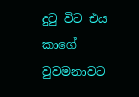දුටු විට එය කාගේ වුවමනාවට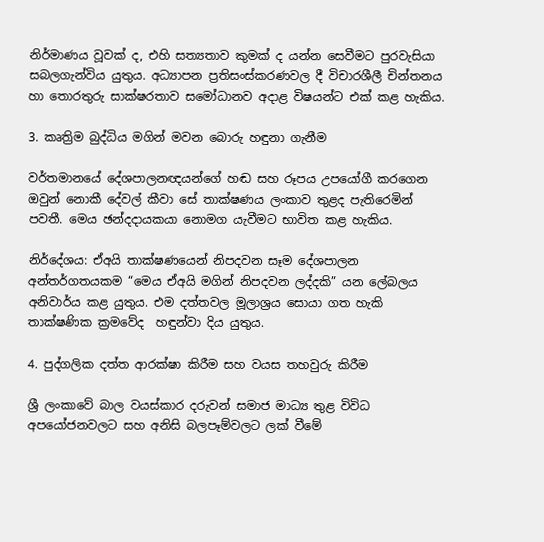නිර්මාණය වූවක් ද, එහි සත්‍යතාව කුමක් ද යන්න සෙවීමට පුරවැසියා සබලගැන්විය යුතුය. අධ්‍යාපන ප්‍රතිසංස්කරණවල දී විචාරශීලී චින්තනය හා තොරතුරු සාක්ෂරතාව සමෝධානව අදාළ විෂයන්ට එක් කළ හැකිය.

3. කෘත්‍රිම බුද්ධිය මගින් මවන බොරු හඳුනා ගැනීම

වර්තමානයේ දේශපාලනඥයන්ගේ හඬ සහ රූපය උපයෝගී කරගෙන ඔවුන් නොකී දේවල් කීවා සේ තාක්ෂණය ලංකාව තුළද පැතිරෙමින් පවතී. මෙය ඡන්දදායකයා නොමග යැවීමට භාවිත කළ හැකිය.

නිර්දේශය: ඒඅයි තාක්ෂණයෙන් නිපදවන සෑම දේශපාලන අන්තර්ගතයකම “මෙය ඒඅයි මගින් නිපදවන ලද්දකි” යන ලේබලය අනිවාර්ය කළ යුතුය. එම දත්තවල මූලාශ්‍රය සොයා ගත හැකි තාක්ෂණික ක්‍රමවේද  හඳුන්වා දිය යුතුය.

4. පුද්ගලික දත්ත ආරක්ෂා කිරීම සහ වයස තහවුරු කිරීම

ශ්‍රී ලංකාවේ බාල වයස්කාර දරුවන් සමාජ මාධ්‍ය තුළ විවිධ අපයෝජනවලට සහ අනිසි බලපෑම්වලට ලක් වීමේ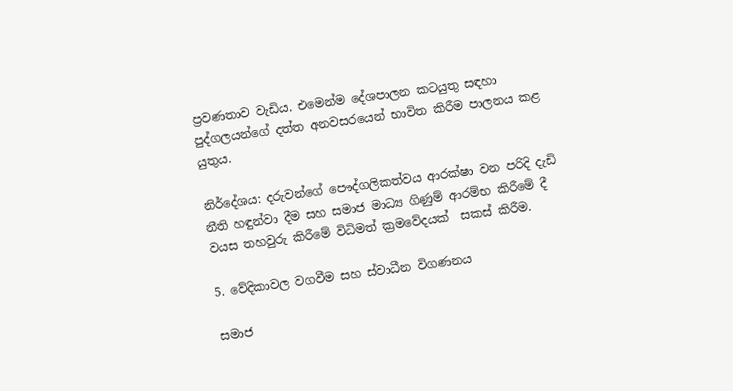ප්‍රවණතාව වැඩිය. එමෙන්ම දේශපාලන කටයුතු සඳහා පුද්ගලයන්ගේ දත්ත අනවසරයෙන් භාවිත කිරීම පාලනය කළ යුතුය.

නිර්දේශය: දරුවන්ගේ පෞද්ගලිකත්වය ආරක්ෂා වන පරිදි දැඩි නීති හඳුන්වා දීම සහ සමාජ මාධ්‍ය ගිණුම් ආරම්භ කිරීමේ දී වයස තහවුරු කිරීමේ විධිමත් ක්‍රමවේදයක්  සකස් කිරීම.

5. වේදිකාවල වගවීම සහ ස්වාධීන විගණනය

සමාජ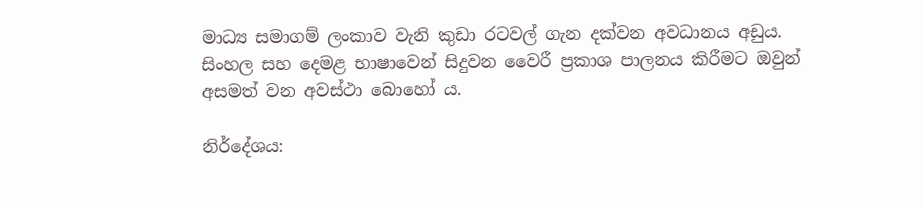මාධ්‍ය සමාගම් ලංකාව වැනි කුඩා රටවල් ගැන දක්වන අවධානය අඩුය. සිංහල සහ දෙමළ භාෂාවෙන් සිදුවන වෛරී ප්‍රකාශ පාලනය කිරීමට ඔවුන් අසමත් වන අවස්ථා බොහෝ ය.

නිර්දේශය: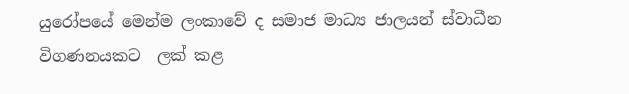යුරෝපයේ මෙන්ම ලංකාවේ ද සමාජ මාධ්‍ය ජාලයන් ස්වාධීන විගණනයකට  ලක් කළ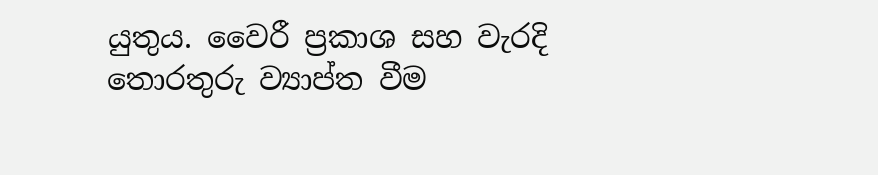යුතුය. වෛරී ප්‍රකාශ සහ වැරදි තොරතුරු ව්‍යාප්ත වීම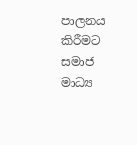පාලනය කිරීමට සමාජ මාධ්‍ය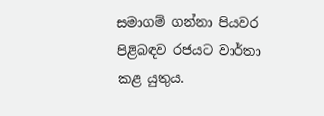සමාගම් ගන්නා පියවර පිළිබඳව රජයට වාර්තා කළ යුතුය.